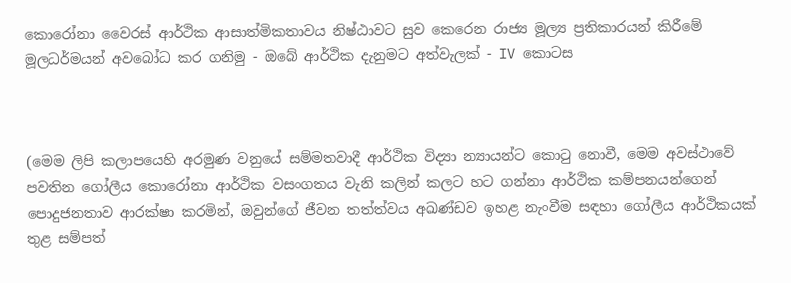කොරෝනා වෛරස් ආර්ථික ආසාත්මිකතාවය නිෂ්ඨාවට සුව කෙරෙන රාජ්‍ය මූල්‍ය ප්‍රතිකාරයන් කිරීමේ මූලධර්මයන් අවබෝධ කර ගනිමු - ඔබේ ආර්ථික දැනුමට අත්වැලක් - IV කොටස



(මෙම ලිපි කලාපයෙහි අරමුණ වනුයේ සම්මතවාදී ආර්ථික විද්‍යා න්‍යායන්ට කොටු නොවී, මෙම අවස්ථාවේ පවතින ගෝලීය කොරෝනා ආර්ථික වසංගතය වැනි කලින් කලට හට ගන්නා ආර්ථික කම්පනයන්ගෙන් පොදුජනතාව ආරක්ෂා කරමින්, ඔවුන්ගේ ජීවන තත්ත්වය අඛණ්ඩව ඉහළ නැංවීම සඳහා ගෝලීය ආර්ථිකයක් තුළ සම්පත්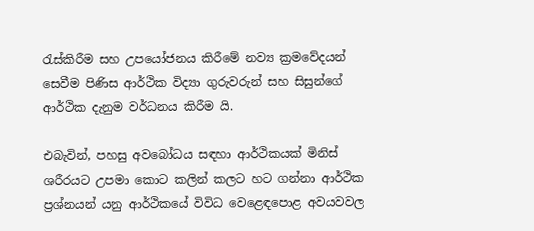රැස්කිරීම සහ උපයෝජනය කිරීමේ නව්‍ය ක්‍රමවේදයන් සෙවීම පිණිස ආර්ථික විද්‍යා ගුරුවරුන් සහ සිසුන්ගේ ආර්ථික දැනුම වර්ධනය කිරීම යි.

එබැවින්, පහසු අවබෝධය සඳහා ආර්ථිකයක් මිනිස් ශරීරයට උපමා කොට කලින් කලට හට ගන්නා ආර්ථික ප්‍රශ්නයන් යනු ආර්ථිකයේ විවිධ වෙළෙඳපොළ අවයවවල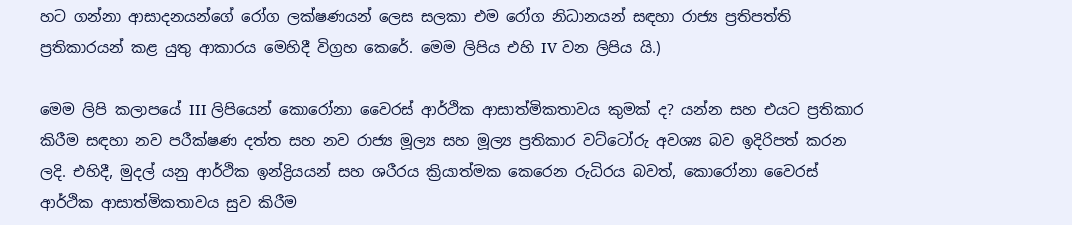හට ගන්නා ආසාදනයන්ගේ රෝග ලක්ෂණයන් ලෙස සලකා එම රෝග නිධානයන් සඳහා රාජ්‍ය ප්‍රතිපත්ති ප්‍රතිකාරයන් කළ යුතු ආකාරය මෙහිදී විග්‍රහ කෙරේ. මෙම ලිපිය එහි IV වන ලිපිය යි.)

මෙම ලිපි කලාපයේ III ලිපියෙන් කොරෝනා වෛරස් ආර්ථික ආසාත්මිකතාවය කුමක් ද? යන්න සහ එයට ප්‍රතිකාර කිරීම සඳහා නව පරීක්ෂණ දත්ත සහ නව රාජ්‍ය මූල්‍ය සහ මූල්‍ය ප්‍රතිකාර වට්ටෝරු අවශ්‍ය බව ඉදිරිපත් කරන ලදි. එහිදී, මුදල් යනු ආර්ථික ඉන්ද්‍රියයන් සහ ශරීරය ක්‍රියාත්මක කෙරෙන රුධිරය බවත්, කොරෝනා වෛරස් ආර්ථික ආසාත්මිකතාවය සුව කිරීම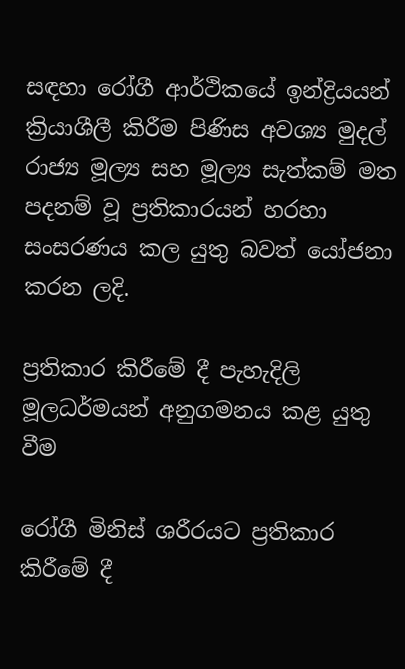සඳහා රෝගී ආර්ථිකයේ ඉන්ද්‍රියයන් ක්‍රියාශීලී කිරීම පිණිස අවශ්‍ය මුදල් රාජ්‍ය මූල්‍ය සහ මූල්‍ය සැත්කම් මත පදනම් වූ ප්‍රතිකාරයන් හරහා සංසරණය කල යුතු බවත් යෝජනා කරන ලදි.

ප්‍රතිකාර කිරීමේ දී පැහැදිලි මූලධර්මයන් අනුගමනය කළ යුතු වීම

රෝගී මිනිස් ශරීරයට ප්‍රතිකාර කිරීමේ දී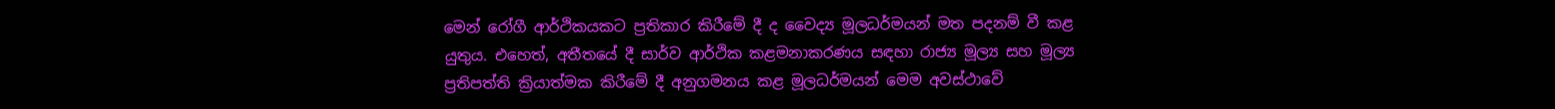මෙන් රෝගී ආර්ථිකයකට ප්‍රතිකාර කිරීමේ දී ද වෛද්‍ය මූලධර්මයන් මත පදනම් වී කළ යුතුය. එහෙත්, අතීතයේ දී සාර්ව ආර්ථික කළමනාකරණය සඳහා රාජ්‍ය මූල්‍ය සහ මූල්‍ය ප්‍රතිපත්ති ක්‍රියාත්මක කිරීමේ දී අනුගමනය කළ මූලධර්මයන් මෙම අවස්ථාවේ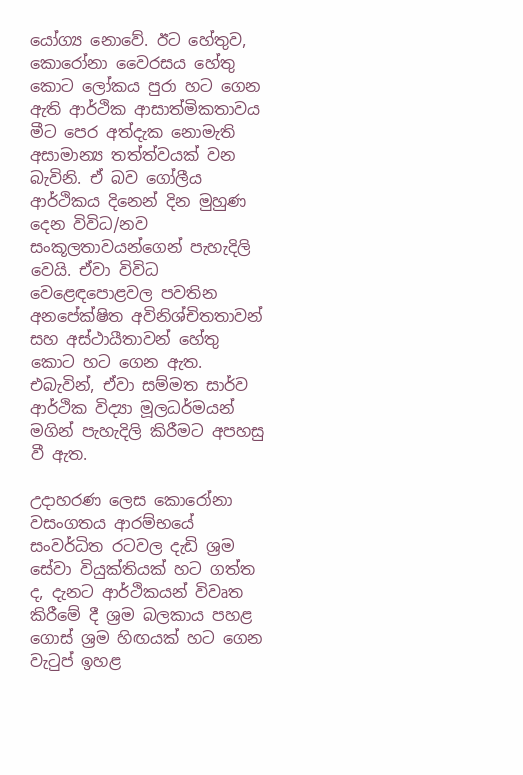යෝග්‍ය නොවේ. ඊට හේතුව, කොරෝනා වෛරසය හේතු කොට ලෝකය පුරා හට ගෙන ඇති ආර්ථික ආසාත්මිකතාවය මීට පෙර අත්දැක නොමැති අසාමාන්‍ය තත්ත්වයක් වන බැවිනි. ඒ බව ගෝලීය ආර්ථිකය දිනෙන් දින මුහුණ දෙන විවිධ/නව සංකූලතාවයන්ගෙන් පැහැදිලි වෙයි. ඒවා විවිධ වෙළෙඳපොළවල පවතින අනපේක්ෂිත අවිනිශ්චිතතාවන් සහ අස්ථායීතාවන් හේතු කොට හට ගෙන ඇත. එබැවින්, ඒවා සම්මත සාර්ව ආර්ථික විද්‍යා මූලධර්මයන් මගින් පැහැදිලි කිරීමට අපහසු වී ඇත.

උදාහරණ ලෙස කොරෝනා වසංගතය ආරම්භයේ සංවර්ධිත රටවල දැඩි ශ්‍රම සේවා වියුක්තියක් හට ගත්ත ද, දැනට ආර්ථිකයන් විවෘත කිරීමේ දී ශ්‍රම බලකාය පහළ ගොස් ශ්‍රම හිඟයක් හට ගෙන වැටුප් ඉහළ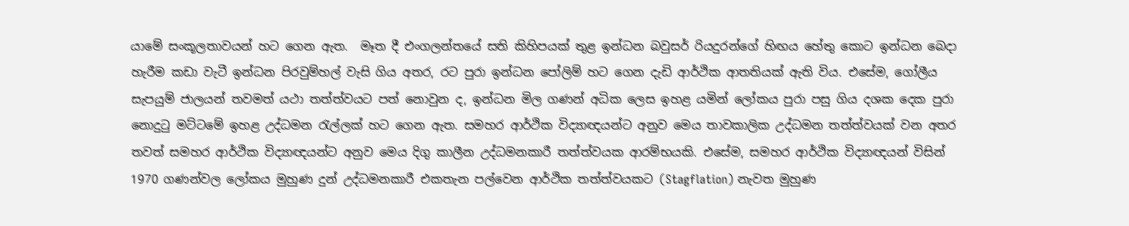යාමේ සංකූලතාවයන් හට ගෙන ඇත.  මෑත දී එංගලන්තයේ සති කිහිපයක් තුළ ඉන්ධන බවුසර් රියදුරන්ගේ හිඟය හේතු කොට ඉන්ධන බෙදා හැරීම කඩා වැටී ඉන්ධන පිරවුම්හල් වැසි ගිය අතර, රට පුරා ඉන්ධන පෝලිම් හට ගෙන දැඩි ආර්ථික ආතතියක් ඇති විය. එසේම, ගෝලීය සැපයුම් ජාලයන් තවමත් යථා තත්ත්වයට පත් නොවුන ද, ඉන්ධන මිල ගණන් අධික ලෙස ඉහළ යමින් ලෝකය පුරා පසු ගිය දශක දෙක පුරා නොදුටු මට්ටමේ ඉහළ උද්ධමන රැල්ලක් හට ගෙන ඇත. සමහර ආර්ථික විද්‍යාඥයන්ට අනුව මෙය තාවකාලික උද්ධමන තත්ත්වයක් වන අතර තවත් සමහර ආර්ථික විද්‍යාඥයන්ට අනුව මෙය දිගු කාලීන උද්ධමනකාරී තත්ත්වයක ආරම්භයකි. එසේම, සමහර ආර්ථික විද්‍යාඥයන් විසින් 1970 ගණන්වල ලෝකය මුහුණ දුන් උද්ධමනකාරී එකතැන පල්වෙන ආර්ථික තත්ත්වයකට (Stagflation) නැවත මුහුණ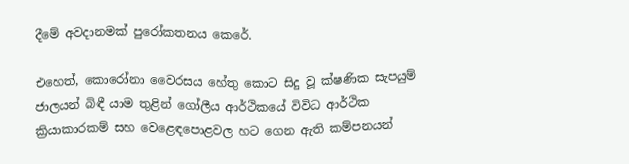දීමේ අවදානමක් පුරෝකතනය කෙරේ.

එහෙත්, කොරෝනා වෛරසය හේතු කොට සිදු වූ ක්ෂණික සැපයුම් ජාලයන් බිඳී යාම තුළින් ගෝලීය ආර්ථිකයේ විවිධ ආර්ථික ක්‍රියාකාරකම් සහ වෙළෙඳපොළවල හට ගෙන ඇති කම්පනයන්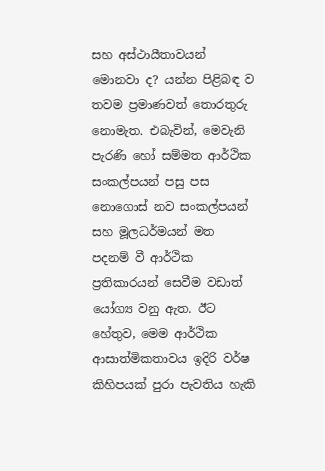සහ අස්ථායීතාවයන් මොනවා ද? යන්න පිළිබඳ ව තවම ප්‍රමාණවත් තොරතුරු නොමැත. එබැවින්, මෙවැනි පැරණි හෝ සම්මත ආර්ථික සංකල්පයන් පසු පස නොගොස් නව සංකල්පයන් සහ මූලධර්මයන් මත පදනම් වී ආර්ථික ප්‍රතිකාරයන් සෙවීම වඩාත් යෝග්‍ය වනු ඇත. ඊට හේතුව, මෙම ආර්ථික ආසාත්මිකතාවය ඉදිරි වර්ෂ කිහිපයක් පුරා පැවතිය හැකි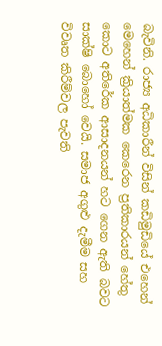බැවිනි. රාජ්‍ය අධිකාරීන් විසින් කඩිමුඩියේ එහෙන් මෙහෙන් ක්‍රියාත්මක කෙරෙන ප්‍රතිකාරයන් හේතු කොට අතිරේක ආසාදනයන් හට ගෙන ඇති බවට සාක්ෂි බොහෝ වෙයි. සමාජ අගුළු දැමීම සහ විවෘත කිරීම්වල පැවති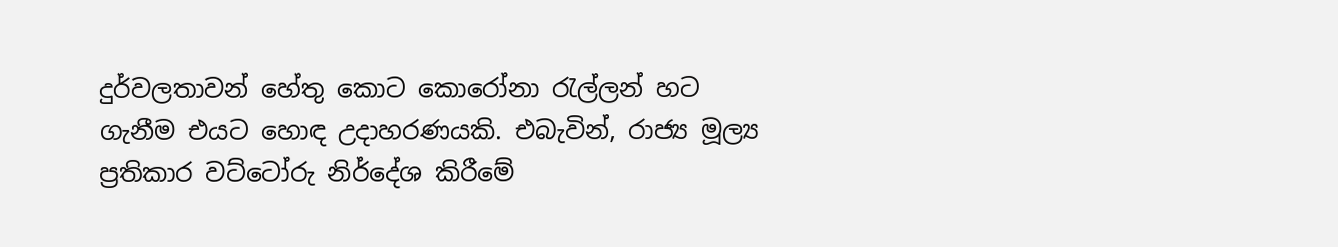දුර්වලතාවන් හේතු කොට කොරෝනා රැල්ලන් හට ගැනීම එයට හොඳ උදාහරණයකි. එබැවින්, රාජ්‍ය මූල්‍ය ප්‍රතිකාර වට්ටෝරු නිර්දේශ කිරීමේ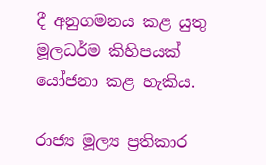දී අනුගමනය කළ යුතු මූලධර්ම කිහිපයක් යෝජනා කළ හැකිය.

රාජ්‍ය මූල්‍ය ප්‍රතිකාර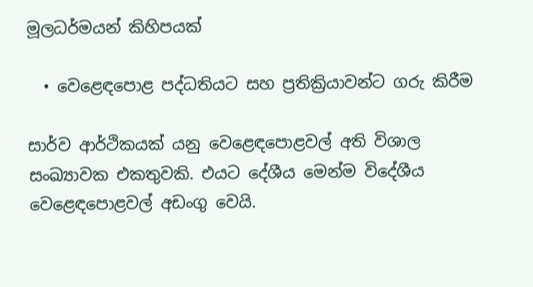මූලධර්මයන් කිහිපයක්

  • වෙළෙඳපොළ පද්ධතියට සහ ප්‍රතික්‍රියාවන්ට ගරු කිරීම

සාර්ව ආර්ථිකයක් යනු වෙළෙඳපොළවල් අති විශාල සංඛ්‍යාවක එකතුවකි. එයට දේශීය මෙන්ම විදේශීය වෙළෙඳපොළවල් අඩංගු වෙයි.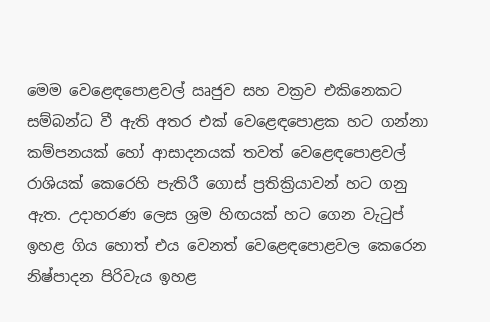මෙම වෙළෙඳපොළවල් ඍජුව සහ වක්‍රව එකිනෙකට සම්බන්ධ වී ඇති අතර එක් වෙළෙඳපොළක හට ගන්නා කම්පනයක් හෝ ආසාදනයක් තවත් වෙළෙඳපොළවල් රාශියක් කෙරෙහි පැතිරී ගොස් ප්‍රතික්‍රියාවන් හට ගනු ඇත. උදාහරණ ලෙස ශ්‍රම හිඟයක් හට ගෙන වැටුප් ඉහළ ගිය හොත් එය වෙනත් වෙළෙඳපොළවල කෙරෙන නිෂ්පාදන පිරිවැය ඉහළ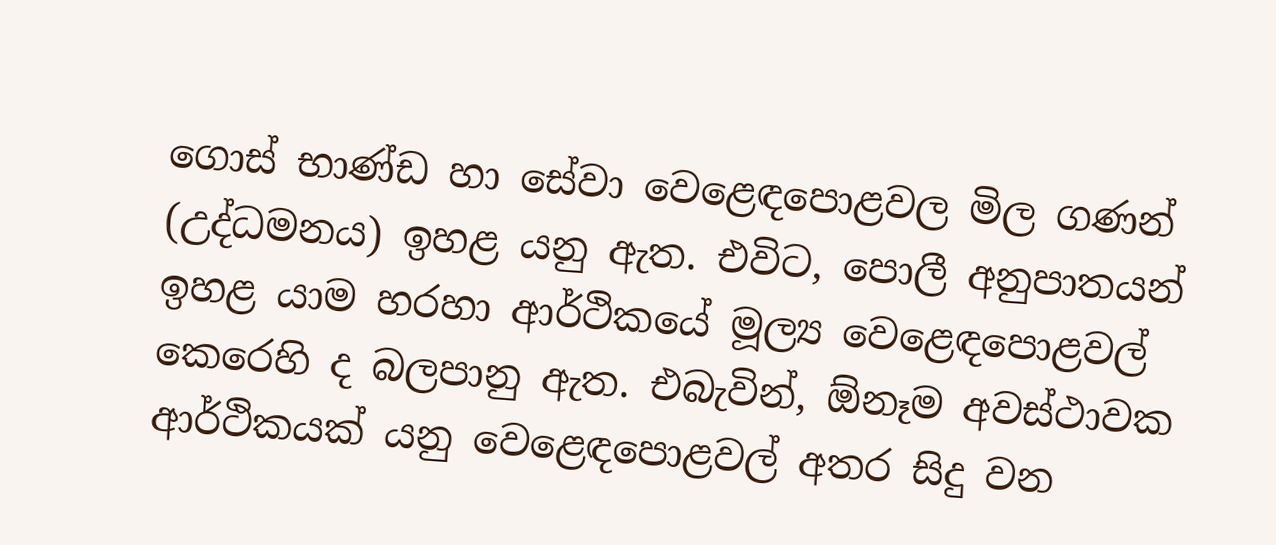ගොස් භාණ්ඩ හා සේවා වෙළෙඳපොළවල මිල ගණන් (උද්ධමනය) ඉහළ යනු ඇත. එවිට, පොලී අනුපාතයන් ඉහළ යාම හරහා ආර්ථිකයේ මූල්‍ය වෙළෙඳපොළවල්  කෙරෙහි ද බලපානු ඇත. එබැවින්, ඕනෑම අවස්ථාවක ආර්ථිකයක් යනු වෙළෙඳපොළවල් අතර සිදු වන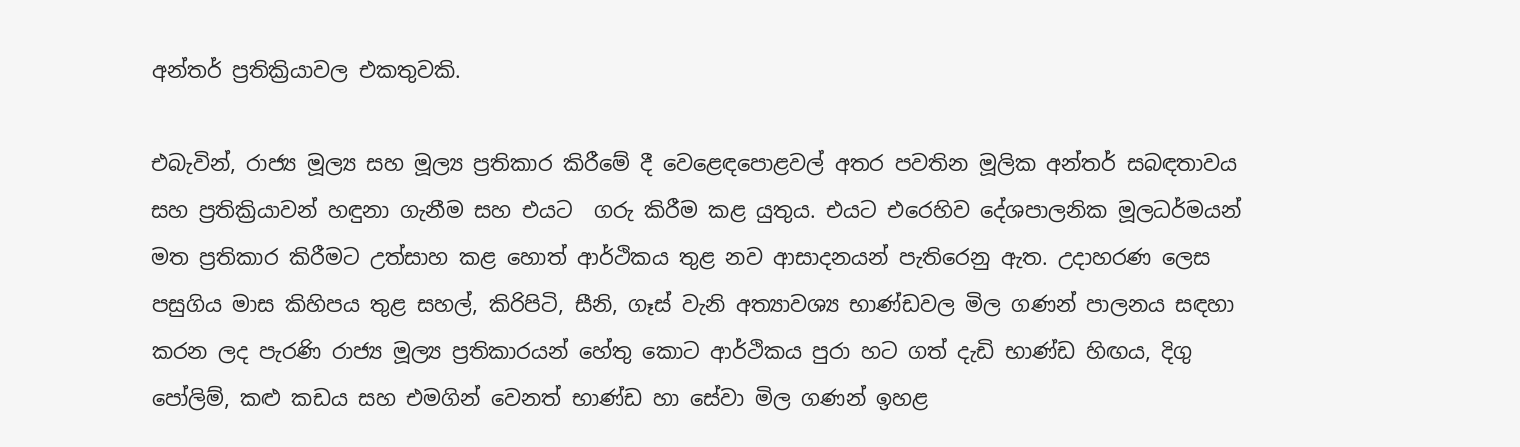අන්තර් ප්‍රතික්‍රියාවල එකතුවකි.

එබැවින්, රාජ්‍ය මූල්‍ය සහ මූල්‍ය ප්‍රතිකාර කිරීමේ දී වෙළෙඳපොළවල් අතර පවතින මූලික අන්තර් සබඳතාවය සහ ප්‍රතික්‍රියාවන් හඳුනා ගැනීම සහ එයට  ගරු කිරීම කළ යුතුය. එයට එරෙහිව දේශපාලනික මූලධර්මයන් මත ප්‍රතිකාර කිරීමට උත්සාහ කළ හොත් ආර්ථිකය තුළ නව ආසාදනයන් පැතිරෙනු ඇත. උදාහරණ ලෙස පසුගිය මාස කිහිපය තුළ සහල්, කිරිපිටි, සීනි, ගෑස් වැනි අත්‍යාවශ්‍ය භාණ්ඩවල මිල ගණන් පාලනය සඳහා කරන ලද පැරණි රාජ්‍ය මූල්‍ය ප්‍රතිකාරයන් හේතු කොට ආර්ථිකය පුරා හට ගත් දැඩි භාණ්ඩ හිඟය, දිගු පෝලිම්, කළු කඩය සහ එමගින් වෙනත් භාණ්ඩ හා සේවා මිල ගණන් ඉහළ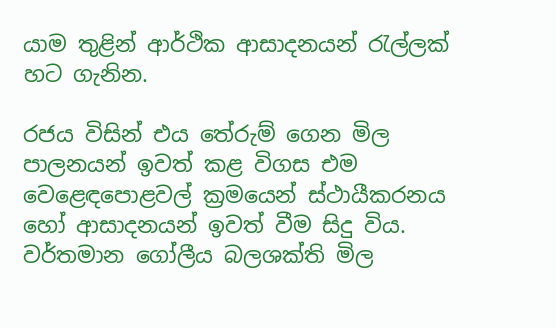යාම තුළින් ආර්ථික ආසාදනයන් රැල්ලක් හට ගැනින.

රජය විසින් එය තේරුම් ගෙන මිල පාලනයන් ඉවත් කළ විගස එම වෙළෙඳපොළවල් ක්‍රමයෙන් ස්ථායීකරනය හෝ ආසාදනයන් ඉවත් වීම සිදු විය. වර්තමාන ගෝලීය බලශක්ති මිල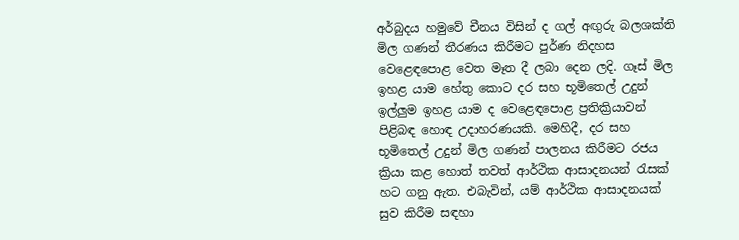අර්බුදය හමුවේ චීනය විසින් ද ගල් අඟුරු බලශක්ති මිල ගණන් තීරණය කිරීමට පුර්ණ නිදහස වෙළෙඳපොළ වෙත මෑත දී ලබා දෙන ලදි. ගෑස් මිල ඉහළ යාම හේතු කොට දර සහ භූමිතෙල් උදුන් ඉල්ලුම ඉහළ යාම ද වෙළෙඳපොළ ප්‍රතික්‍රියාවන් පිළිබඳ හොඳ උදාහරණයකි. මෙහිදී, දර සහ භූමිතෙල් උදුන් මිල ගණන් පාලනය කිරීමට රජය ක්‍රියා කළ හොත් තවත් ආර්ථික ආසාදනයන් රැසක් හට ගනු ඇත. එබැවින්, යම් ආර්ථික ආසාදනයක් සුව කිරීම සඳහා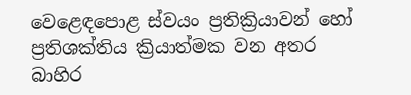වෙළෙඳපොළ ස්වයං ප්‍රතික්‍රියාවන් හෝ ප්‍රතිශක්තිය ක්‍රියාත්මක වන අතර බාහිර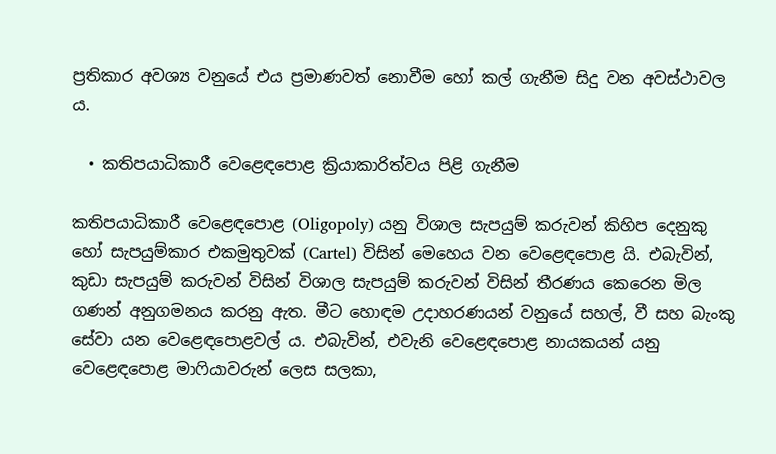ප්‍රතිකාර අවශ්‍ය වනුයේ එය ප්‍රමාණවත් නොවීම හෝ කල් ගැනීම සිදු වන අවස්ථාවල ය.

  • කතිපයාධිකාරී වෙළෙඳපොළ ක්‍රියාකාරිත්වය පිළි ගැනීම

කතිපයාධිකාරී වෙළෙඳපොළ (Oligopoly) යනු විශාල සැපයුම් කරුවන් කිහිප දෙනුකු හෝ සැපයුම්කාර එකමුතුවක් (Cartel) විසින් මෙහෙය වන වෙළෙඳපොළ යි. එබැවින්, කුඩා සැපයුම් කරුවන් විසින් විශාල සැපයුම් කරුවන් විසින් තීරණය කෙරෙන මිල ගණන් අනුගමනය කරනු ඇත. මීට හොඳම උදාහරණයන් වනුයේ සහල්, වී සහ බැංකු සේවා යන වෙළෙඳපොළවල් ය. එබැවින්, එවැනි වෙළෙඳපොළ නායකයන් යනු වෙළෙඳපොළ මාෆියාවරුන් ලෙස සලකා,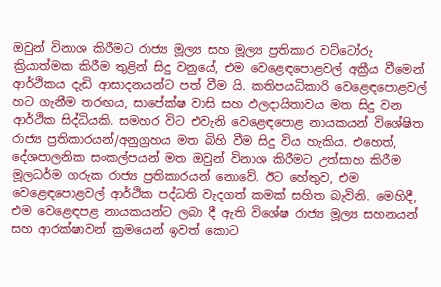ඔවුන් විනාශ කිරීමට රාජ්‍ය මූල්‍ය සහ මූල්‍ය ප්‍රතිකාර වට්ටෝරු ක්‍රියාත්මක කිරීම තුළින් සිදු වනුයේ, එම වෙළෙඳපොළවල් අක්‍රීය වීමෙන් ආර්ථිකය දැඩි ආසාදනයන්ට පත් වීම යි. කතිපයධිකාරි වෙළෙඳපොළවල් හට ගැනීම තරඟය, සාපේක්ෂ වාසි සහ ඵලදායිතාවය මත සිදු වන ආර්ථික සිද්ධියකි. සමහර විට එවැනි වෙළෙඳපොළ නායකයන් විශේෂිත රාජ්‍ය ප්‍රතිකාරයන්/අනුග්‍රහය මත බිහි වීම සිදු විය හැකිය. එහෙත්, දේශපාලනික සංකල්පයන් මත ඔවුන් විනාශ කිරීමට උත්සාහ කිරීම මූලධර්ම ගරුක රාජ්‍ය ප්‍රතිකාරයන් නොවේ. ඊට හේතුව, එම වෙළෙඳපොළවල් ආර්ථික පද්ධති වැදගත් කමක් සහිත බැවිනි. මෙහිදී, එම වෙළෙඳපළ නායකයන්ට ලබා දී ඇති විශේෂ රාජ්‍ය මූල්‍ය සහනයන් සහ ආරක්ෂාවන් ක්‍රමයෙන් ඉවත් කොට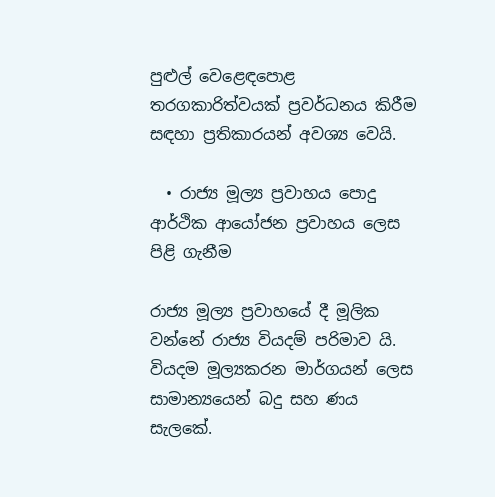පුළුල් වෙළෙඳපොළ තරගකාරිත්වයක් ප්‍රවර්ධනය කිරීම සඳහා ප්‍රතිකාරයන් අවශ්‍ය වෙයි.

  • රාජ්‍ය මූල්‍ය ප්‍රවාහය පොදු ආර්ථික ආයෝජන ප්‍රවාහය ලෙස පිළි ගැනීම

රාජ්‍ය මූල්‍ය ප්‍රවාහයේ දී මූලික වන්නේ රාජ්‍ය වියදම් පරිමාව යි. වියදම මූල්‍යකරන මාර්ගයන් ලෙස සාමාන්‍යයෙන් බදු සහ ණය සැලකේ.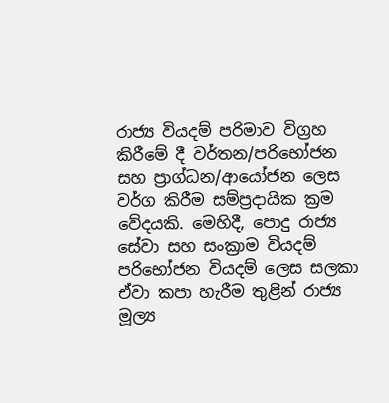රාජ්‍ය වියදම් පරිමාව විග්‍රහ කිරීමේ දී වර්තන/පරිභෝජන සහ ප්‍රාග්ධන/ආයෝජන ලෙස වර්ග කිරීම සම්ප්‍රදායික ක්‍රම වේදයකි. මෙහිදී, පොදු රාජ්‍ය සේවා සහ සංක්‍රාම වියදම් පරිභෝජන වියදම් ලෙස සලකා ඒවා කපා හැරීම තුළින් රාජ්‍ය මූල්‍ය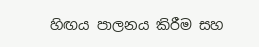හිඟය පාලනය කිරීම සහ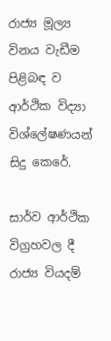රාජ්‍ය මූල්‍ය විනය වැඩීම පිළිබඳ ව ආර්ථික විද්‍යා විශ්ලේෂණයන් සිදු කෙරේ.

සාර්ව ආර්ථික විග්‍රහවල දී රාජ්‍ය වියදම්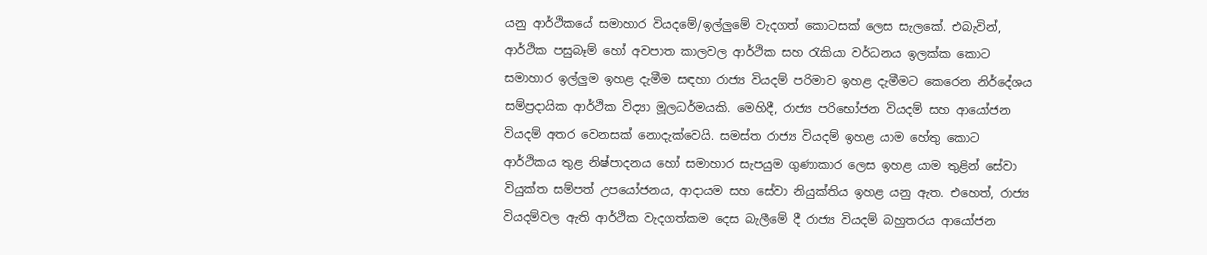යනු ආර්ථිකයේ සමාහාර වියදමේ/ඉල්ලුමේ වැදගත් කොටසක් ලෙස සැලකේ. එබැවින්, ආර්ථික පසුබෑම් හෝ අවපාත කාලවල ආර්ථික සහ රැකියා වර්ධනය ඉලක්ක කොට සමාහාර ඉල්ලුම ඉහළ දැමීම සඳහා රාජ්‍ය වියදම් පරිමාව ඉහළ දැමීමට කෙරෙන නිර්දේශය සම්ප්‍රදායික ආර්ථික විද්‍යා මූලධර්මයකි. මෙහිදී, රාජ්‍ය පරිභෝජන වියදම් සහ ආයෝජන වියදම් අතර වෙනසක් නොදැක්වෙයි. සමස්ත රාජ්‍ය වියදම් ඉහළ යාම හේතු කොට ආර්ථිකය තුළ නිෂ්පාදනය හෝ සමාහාර සැපයුම ගුණාකාර ලෙස ඉහළ යාම තුළින් සේවා වියුක්ත සම්පත් උපයෝජනය, ආදායම සහ සේවා නියුක්තිය ඉහළ යනු ඇත. එහෙත්, රාජ්‍ය වියදම්වල ඇති ආර්ථික වැදගත්කම දෙස බැලීමේ දී රාජ්‍ය වියදම් බහුතරය ආයෝජන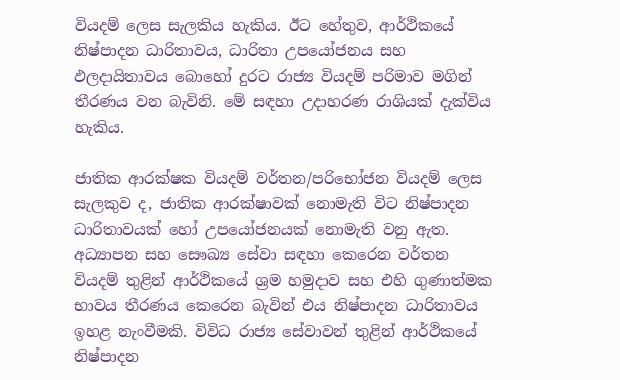වියදම් ලෙස සැලකිය හැකිය. ඊට හේතුව, ආර්ථිකයේ නිෂ්පාදන ධාරිතාවය, ධාරිතා උපයෝජනය සහ ඵලදායිතාවය බොහෝ දුරට රාජ්‍ය වියදම් පරිමාව මගින් තීරණය වන බැවිනි. මේ සඳහා උදාහරණ රාශියක් දැක්විය හැකිය.

ජාතික ආරක්ෂක වියදම් වර්තන/පරිභෝජන වියදම් ලෙස සැලකුව ද, ජාතික ආරක්ෂාවක් නොමැති විට නිෂ්පාදන ධාරිතාවයක් හෝ උපයෝජනයක් නොමැති වනු ඇත. අධ්‍යාපන සහ සෞඛ්‍ය සේවා සඳහා කෙරෙන වර්තන වියදම් තුළින් ආර්ථිකයේ ශ්‍රම හමුදාව සහ එහි ගුණාත්මක භාවය තීරණය කෙරෙන බැවින් එය නිෂ්පාදන ධාරිතාවය ඉහළ නැංවීමකි. විවිධ රාජ්‍ය සේවාවන් තුළින් ආර්ථිකයේ නිෂ්පාදන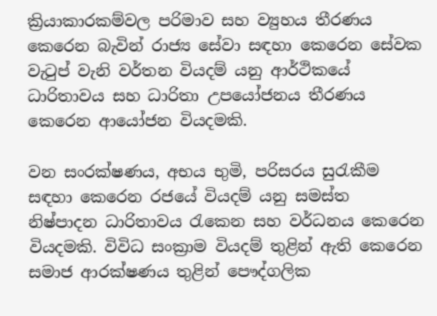ක්‍රියාකාරකම්වල පරිමාව සහ ව්‍යුහය තීරණය කෙරෙන බැවින් රාජ්‍ය සේවා සඳහා කෙරෙන සේවක වැටුප් වැනි වර්තන වියදම් යනු ආර්ථිකයේ ධාරිතාවය සහ ධාරිතා උපයෝජනය තීරණය කෙරෙන ආයෝජන වියදමකි.

වන සංරක්ෂණය, අභය භුමි, පරිසරය සුරැකීම සඳහා කෙරෙන රජයේ වියදම් යනු සමස්ත නිෂ්පාදන ධාරිතාවය රැකෙන සහ වර්ධනය කෙරෙන වියදමකි. විවිධ සංක්‍රාම වියදම් තුළින් ඇති කෙරෙන සමාජ ආරක්ෂණය තුළින් පෞද්ගලික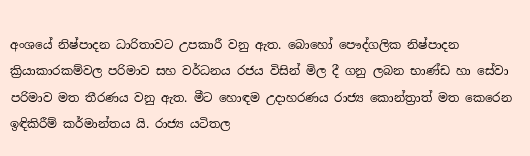අංශයේ නිෂ්පාදන ධාරිතාවට උපකාරී වනු ඇත. බොහෝ පෞද්ගලික නිෂ්පාදන ක්‍රියාකාරකම්වල පරිමාව සහ වර්ධනය රජය විසින් මිල දී ගනු ලබන භාණ්ඩ හා සේවා පරිමාව මත තීරණය වනු ඇත. මීට හොඳම උදාහරණය රාජ්‍ය කොන්ත්‍රාත් මත කෙරෙන ඉඳිකිරීම් කර්මාන්තය යි. රාජ්‍ය යටිතල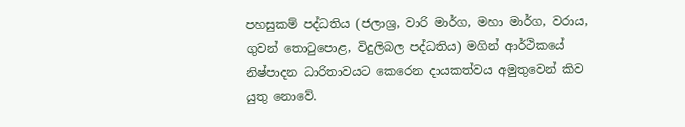පහසුකම් පද්ධතිය (ජලාශ්‍ර, වාරි මාර්ග, මහා මාර්ග, වරාය, ගුවන් තොටුපොළ, විදුලිබල පද්ධතිය) මගින් ආර්ථිකයේ නිෂ්පාදන ධාරිතාවයට කෙරෙන දායකත්වය අමුතුවෙන් කිව යුතු නොවේ.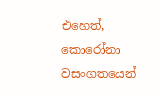එහෙත්, කොරෝනා වසංගතයෙන්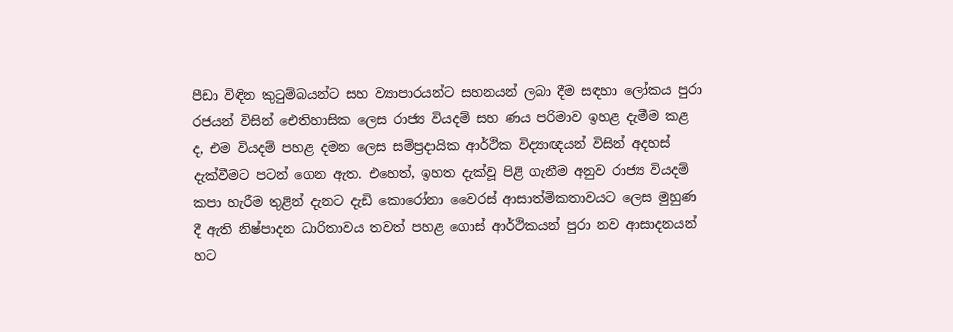පීඩා විඳින කුටුම්බයන්ට සහ ව්‍යාපාරයන්ට සහනයන් ලබා දීම සඳහා ලෝකය පුරා රජයන් විසින් ඓතිහාසික ලෙස රාජ්‍ය වියදම් සහ ණය පරිමාව ඉහළ දැමීම කළ ද, එම වියදම් පහළ දමන ලෙස සම්ප්‍රදායික ආර්ථික විද්‍යාඥයන් විසින් අදහස් දැක්වීමට පටන් ගෙන ඇත. එහෙත්, ඉහත දැක්වූ පිළි ගැනීම අනුව රාජ්‍ය වියදම් කපා හැරීම තුළින් දැනට දැඩි කොරෝනා වෛරස් ආසාත්මිකතාවයට ලෙස මුහුණ දී ඇති නිෂ්පාදන ධාරිතාවය තවත් පහළ ගොස් ආර්ථිකයන් පුරා නව ආසාදනයන් හට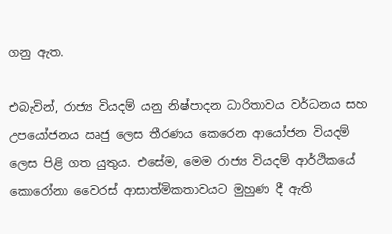ගනු ඇත.

එබැවින්, රාජ්‍ය වියදම් යනු නිෂ්පාදන ධාරිතාවය වර්ධනය සහ උපයෝජනය ඍජු ලෙස තීරණය කෙරෙන ආයෝජන වියදම් ලෙස පිළි ගත යුතුය. එසේම, මෙම රාජ්‍ය වියදම් ආර්ථිකයේ කොරෝනා වෛරස් ආසාත්මිකතාවයට මුහුණ දී ඇති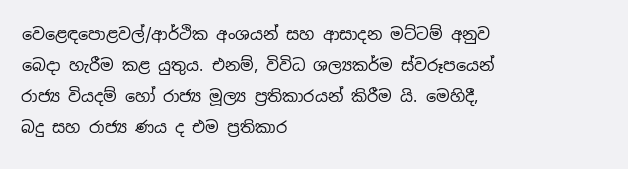වෙළෙඳපොළවල්/ආර්ථික අංශයන් සහ ආසාදන මට්ටම් අනුව බෙදා හැරීම කළ යුතුය. එනම්, විවිධ ශල්‍යකර්ම ස්වරූපයෙන් රාජ්‍ය වියදම් හෝ රාජ්‍ය මූල්‍ය ප්‍රතිකාරයන් කිරීම යි. මෙහිදී, බදු සහ රාජ්‍ය ණය ද එම ප්‍රතිකාර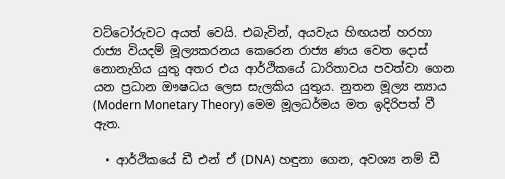වට්ටෝරුවට අයත් වෙයි. එබැවින්, අයවැය හිඟයන් හරහා රාජ්‍ය වියදම් මූල්‍යකරනය කෙරෙන රාජ්‍ය ණය වෙත දොස් නොනැගිය යුතු අතර එය ආර්ථිකයේ ධාරිතාවය පවත්වා ගෙන යන ප්‍රධාන ඖෂධය ලෙස සැලකිය යුතුය. නුතන මූල්‍ය න්‍යාය (Modern Monetary Theory) මෙම මූලධර්මය මත ඉදිරිපත් වී ඇත.

  • ආර්ථිකයේ ඩී එන් ඒ (DNA) හඳුනා ගෙන, අවශ්‍ය නම් ඩී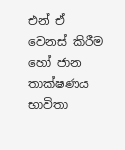එන් ඒ  වෙනස් කිරීම හෝ ජාන තාක්ෂණය භාවිතා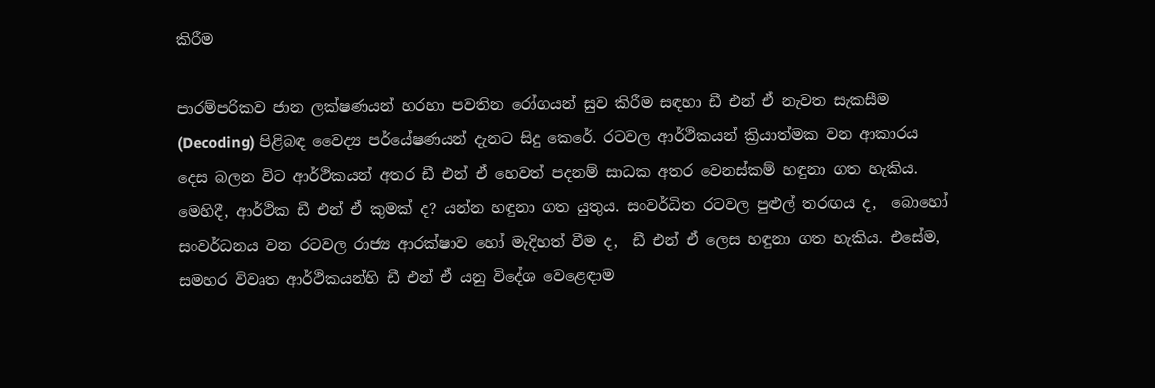කිරීම

පාරම්පරිකව ජාන ලක්ෂණයන් හරහා පවතින රෝගයන් සුව කිරීම සඳහා ඩී එන් ඒ නැවත සැකසීම (Decoding) පිළිබඳ වෛද්‍ය පර්යේෂණයන් දැනට සිදු කෙරේ. රටවල ආර්ථිකයන් ක්‍රියාත්මක වන ආකාරය දෙස බලන විට ආර්ථිකයන් අතර ඩී එන් ඒ හෙවත් පදනම් සාධක අතර වෙනස්කම් හඳුනා ගත හැකිය. මෙහිදී, ආර්ථික ඩී එන් ඒ කුමක් ද? යන්න හඳුනා ගත යුතුය. සංවර්ධිත රටවල පුළුල් තරඟය ද,  බොහෝ සංවර්ධනය වන රටවල රාජ්‍ය ආරක්ෂාව හෝ මැදිහත් වීම ද,  ඩී එන් ඒ ලෙස හඳුනා ගත හැකිය. එසේම, සමහර විවෘත ආර්ථිකයන්හි ඩී එන් ඒ යනු විදේශ වෙළෙඳාම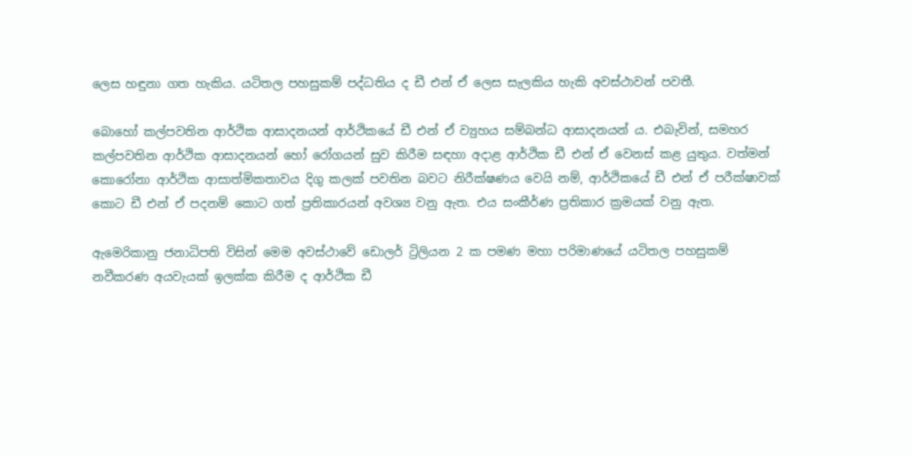ලෙස හඳුනා ගත හැකිය. යටිතල පහසුකම් පද්ධතිය ද ඩී එන් ඒ ලෙස සැලකිය හැකි අවස්ථාවන් පවතී.

බොහෝ කල්පවතින ආර්ථික ආසාදනයන් ආර්ථිකයේ ඩී එන් ඒ ව්‍යුහය සම්බන්ධ ආසාදනයන් ය. එබැවින්, සමහර කල්පවතින ආර්ථික ආසාදනයන් හෝ රෝගයන් සුව කිරීම සඳහා අදාළ ආර්ථික ඩී එන් ඒ වෙනස් කළ යුතුය. වත්මන් කොරෝනා ආර්ථික ආසාත්මිකතාවය දිගු කලක් පවතින බවට නිරීක්ෂණය වෙයි නම්, ආර්ථිකයේ ඩී එන් ඒ පරීක්ෂාවක් කොට ඩී එන් ඒ පදනම් කොට ගත් ප්‍රතිකාරයන් අවශ්‍ය වනු ඇත. එය සංකීර්ණ ප්‍රතිකාර ක්‍රමයක් වනු ඇත.

ඇමෙරිකානු ජනාධිපති විසින් මෙම අවස්ථාවේ ඩොලර් ට්‍රිලියන 2 ක පමණ මහා පරිමාණයේ යටිතල පහසුකම් නවීකරණ අයවැයක් ඉලක්ක කිරීම ද ආර්ථික ඩී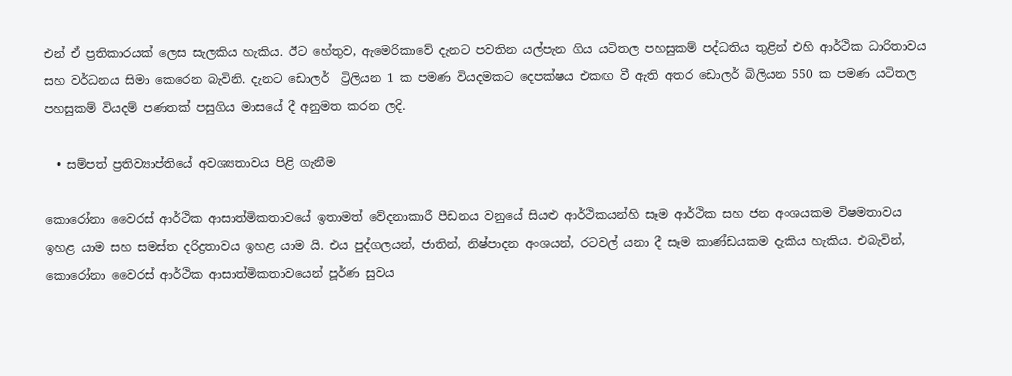එන් ඒ ප්‍රතිකාරයක් ලෙස සැලකිය හැකිය. ඊට හේතුව, ඇමෙරිකාවේ දැනට පවතින යල්පැන ගිය යටිතල පහසුකම් පද්ධතිය තුළින් එහි ආර්ථික ධාරිතාවය සහ වර්ධනය සිමා කෙරෙන බැවිනි. දැනට ඩොලර්  ට්‍රිලියන 1 ක පමණ වියදමකට දෙපක්ෂය එකඟ වී ඇති අතර ඩොලර් බිලියන 550 ක පමණ යටිතල පහසුකම් වියදම් පණතක් පසුගිය මාසයේ දී අනුමත කරන ලදි.

  • සම්පත් ප්‍රතිව්‍යාප්තියේ අවශ්‍යතාවය පිළි ගැනීම

කොරෝනා වෛරස් ආර්ථික ආසාත්මිකතාවයේ ඉතාමත් වේදනාකාරී පීඩනය වනුයේ සියළු ආර්ථිකයන්හි සෑම ආර්ථික සහ ජන අංශයකම විෂමතාවය ඉහළ යාම සහ සමස්ත දරිද්‍රතාවය ඉහළ යාම යි. එය පුද්ගලයන්, ජාතින්, නිෂ්පාදන අංශයන්, රටවල් යනා දී සෑම කාණ්ඩයකම දැකිය හැකිය. එබැවින්, කොරෝනා වෛරස් ආර්ථික ආසාත්මිකතාවයෙන් පූර්ණ සුවය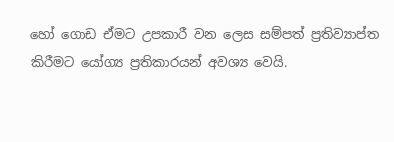හෝ ගොඩ ඒමට උපකාරී වන ලෙස සම්පත් ප්‍රතිව්‍යාප්ත කිරීමට යෝග්‍ය ප්‍රතිකාරයන් අවශ්‍ය වෙයි.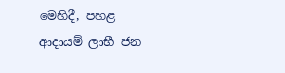මෙහිදී, පහළ ආදායම් ලාභී ජන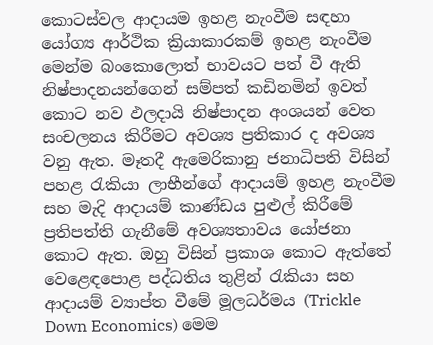කොටස්වල ආදායම ඉහළ නැංවීම සඳහා යෝග්‍ය ආර්ථික ක්‍රියාකාරකම් ඉහළ නැංවීම මෙන්ම බංකොලොත් භාවයට පත් වී ඇති නිෂ්පාදනයන්ගෙන් සම්පත් කඩිනමින් ඉවත් කොට නව ඵලදායි නිෂ්පාදන අංශයන් වෙත සංචලනය කිරීමට අවශ්‍ය ප්‍රතිකාර ද අවශ්‍ය වනු ඇත. මෑතදී ඇමෙරිකානු ජනාධිපති විසින් පහළ රැකියා ලාභීන්ගේ ආදායම් ඉහළ නැංවීම සහ මැදි ආදායම් කාණ්ඩය පුළුල් කිරීමේ ප්‍රතිපත්ති ගැනීමේ අවශ්‍යතාවය යෝජනා කොට ඇත. ඔහු විසින් ප්‍රකාශ කොට ඇත්තේ වෙළෙඳපොළ පද්ධතිය තුළින් රැකියා සහ ආදායම් ව්‍යාප්ත වීමේ මූලධර්මය (Trickle Down Economics) මෙම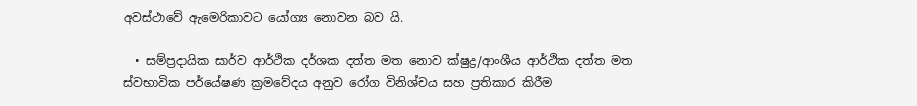අවස්ථාවේ ඇමෙරිකාවට යෝග්‍ය නොවන බව යි.

  • සම්ප්‍රදායික සාර්ව ආර්ථික දර්ශක දත්ත මත නොව ක්ෂුද්‍ර/ආංශීය ආර්ථික දත්ත මත ස්වභාවික පර්යේෂණ ක්‍රමවේදය අනුව රෝග විනිශ්චය සහ ප්‍රතිකාර කිරීම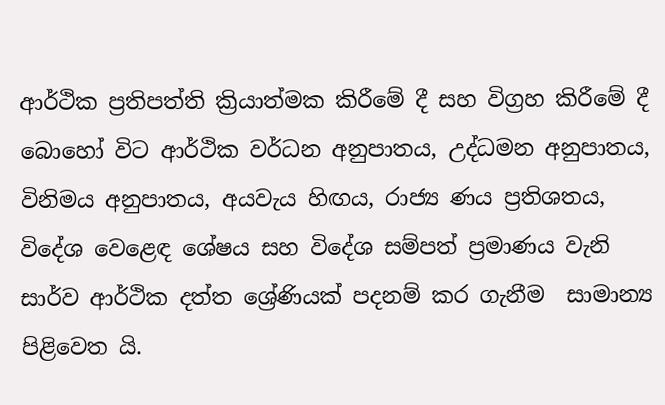ආර්ථික ප්‍රතිපත්ති ක්‍රියාත්මක කිරීමේ දී සහ විග්‍රහ කිරීමේ දී බොහෝ විට ආර්ථික වර්ධන අනුපාතය, උද්ධමන අනුපාතය, විනිමය අනුපාතය, අයවැය හිඟය, රාජ්‍ය ණය ප්‍රතිශතය, විදේශ වෙළෙඳ ශේෂය සහ විදේශ සම්පත් ප්‍රමාණය වැනි සාර්ව ආර්ථික දත්ත ශ්‍රේණියක් පදනම් කර ගැනීම  සාමාන්‍ය පිළිවෙත යි.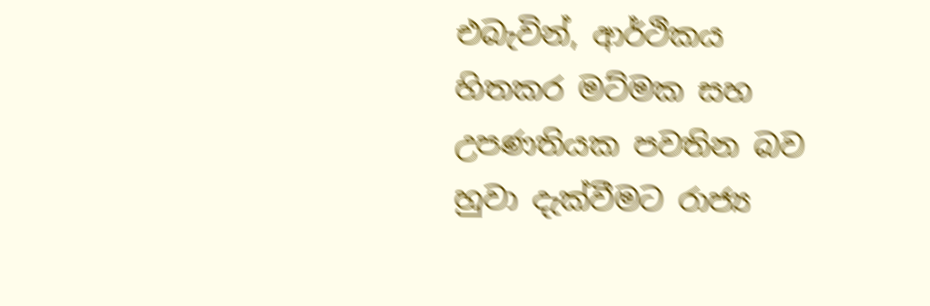එබැවින්, ආර්ථිකය හිතකර මට්මක සහ උපණතියක පවතින බව හුවා දැක්වීමට රාජ්‍ය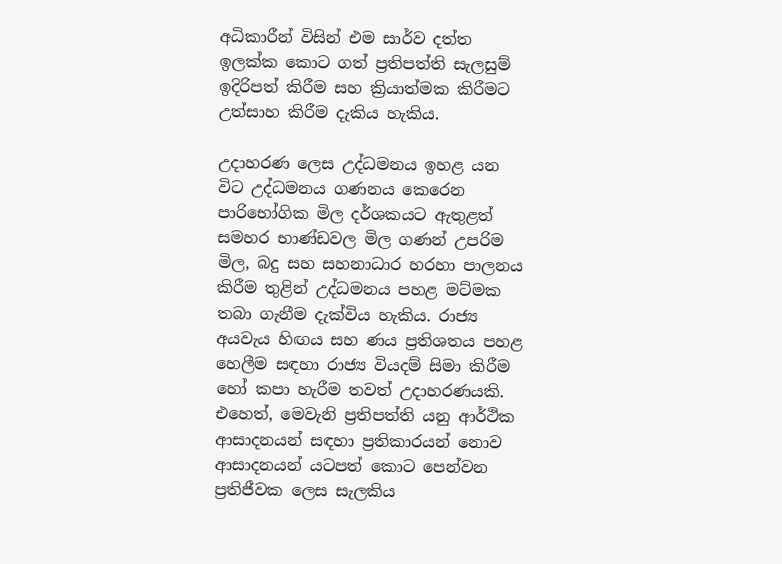අධිකාරීන් විසින් එම සාර්ව දත්ත ඉලක්ක කොට ගත් ප්‍රතිපත්ති සැලසුම් ඉදිරිපත් කිරීම සහ ක්‍රියාත්මක කිරීමට උත්සාහ කිරීම දැකිය හැකිය.

උදාහරණ ලෙස උද්ධමනය ඉහළ යන විට උද්ධමනය ගණනය කෙරෙන පාරිභෝගික මිල දර්ශකයට ඇතුළත් සමහර භාණ්ඩවල මිල ගණන් උපරිම මිල, බදු සහ සහනාධාර හරහා පාලනය කිරීම තුළින් උද්ධමනය පහළ මට්මක තබා ගැනීම දැක්විය හැකිය. රාජ්‍ය අයවැය හිඟය සහ ණය ප්‍රතිශතය පහළ හෙලීම සඳහා රාජ්‍ය වියදම් සිමා කිරීම හෝ කපා හැරීම තවත් උදාහරණයකි. එහෙත්, මෙවැනි ප්‍රතිපත්ති යනු ආර්ථික ආසාදනයන් සඳහා ප්‍රතිකාරයන් නොව ආසාදනයන් යටපත් කොට පෙන්වන ප්‍රතිජීවක ලෙස සැලකිය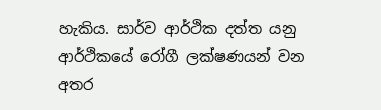හැකිය. සාර්ව ආර්ථික දත්ත යනු ආර්ථිකයේ රෝගී ලක්ෂණයන් වන අතර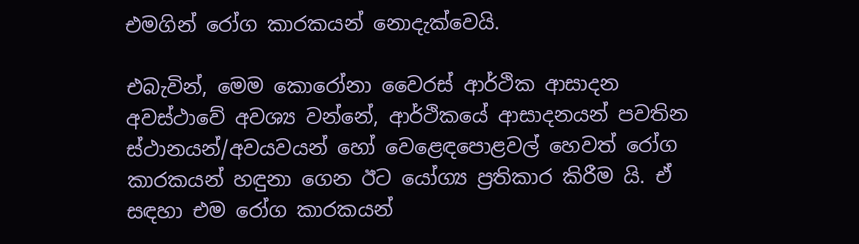එමගින් රෝග කාරකයන් නොදැක්වෙයි.

එබැවින්, මෙම කොරෝනා වෛරස් ආර්ථික ආසාදන අවස්ථාවේ අවශ්‍ය වන්නේ, ආර්ථිකයේ ආසාදනයන් පවතින ස්ථානයන්/අවයවයන් හෝ වෙළෙඳපොළවල් හෙවත් රෝග කාරකයන් හඳුනා ගෙන ඊට යෝග්‍ය ප්‍රතිකාර කිරීම යි. ඒ සඳහා එම රෝග කාරකයන්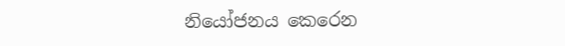නියෝජනය කෙරෙන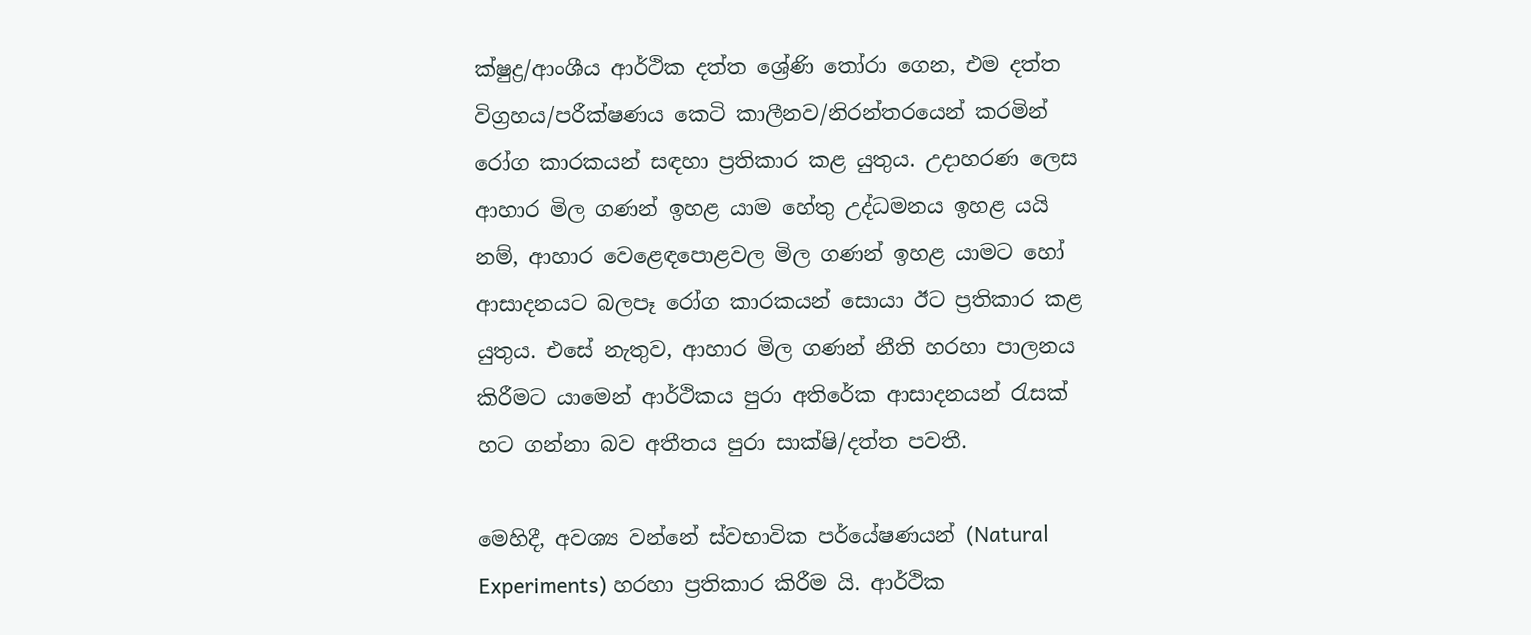ක්ෂුද්‍ර/ආංශීය ආර්ථික දත්ත ශ්‍රේණි තෝරා ගෙන, එම දත්ත විග්‍රහය/පරීක්ෂණය කෙටි කාලීනව/නිරන්තරයෙන් කරමින් රෝග කාරකයන් සඳහා ප්‍රතිකාර කළ යුතුය. උදාහරණ ලෙස ආහාර මිල ගණන් ඉහළ යාම හේතු උද්ධමනය ඉහළ යයි නම්, ආහාර වෙළෙඳපොළවල මිල ගණන් ඉහළ යාමට හෝ ආසාදනයට බලපෑ රෝග කාරකයන් සොයා ඊට ප්‍රතිකාර කළ යුතුය. එසේ නැතුව, ආහාර මිල ගණන් නීති හරහා පාලනය කිරීමට යාමෙන් ආර්ථිකය පුරා අතිරේක ආසාදනයන් රැසක් හට ගන්නා බව අතීතය පුරා සාක්ෂි/දත්ත පවතී.

මෙහිදී, අවශ්‍ය වන්නේ ස්වභාවික පර්යේෂණයන් (Natural Experiments) හරහා ප්‍රතිකාර කිරීම යි. ආර්ථික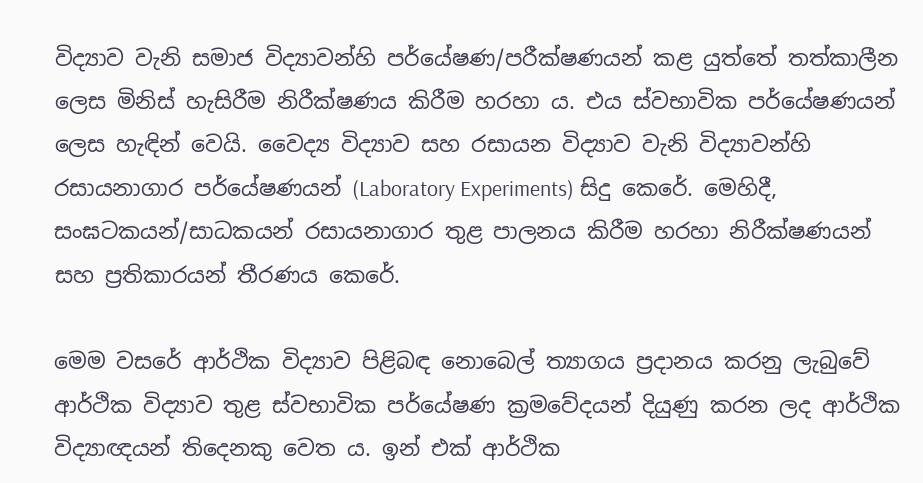විද්‍යාව වැනි සමාජ විද්‍යාවන්හි පර්යේෂණ/පරීක්ෂණයන් කළ යුත්තේ තත්කාලීන ලෙස මිනිස් හැසිරීම නිරීක්ෂණය කිරීම හරහා ය. එය ස්වභාවික පර්යේෂණයන් ලෙස හැඳින් වෙයි. වෛද්‍ය විද්‍යාව සහ රසායන විද්‍යාව වැනි විද්‍යාවන්හි රසායනාගාර පර්යේෂණයන් (Laboratory Experiments) සිදු කෙරේ. මෙහිදී, සංඝටකයන්/සාධකයන් රසායනාගාර තුළ පාලනය කිරීම හරහා නිරීක්ෂණයන් සහ ප්‍රතිකාරයන් තීරණය කෙරේ.

මෙම වසරේ ආර්ථික විද්‍යාව පිළිබඳ නොබෙල් ත්‍යාගය ප්‍රදානය කරනු ලැබුවේ ආර්ථික විද්‍යාව තුළ ස්වභාවික පර්යේෂණ ක්‍රමවේදයන් දියුණු කරන ලද ආර්ථික විද්‍යාඥයන් තිදෙනකු වෙත ය. ඉන් එක් ආර්ථික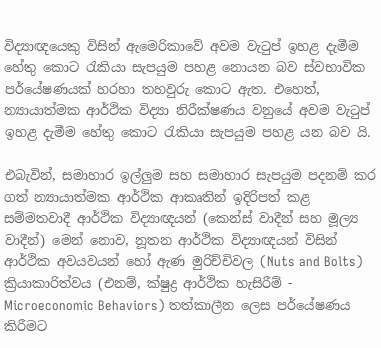විද්‍යාඥයෙකු විසින් ඇමෙරිකාවේ අවම වැටුප් ඉහළ දැමීම හේතු කොට රැකියා සැපයුම පහළ නොයන බව ස්වභාවික පර්යේෂණයක් හරහා තහවුරු කොට ඇත. එහෙත්, න්‍යායාත්මක ආර්ථික විද්‍යා නිරීක්ෂණය වනුයේ අවම වැටුප් ඉහළ දැමීම හේතු කොට රැකියා සැපයුම පහළ යන බව යි.

එබැවින්, සමාහාර ඉල්ලුම සහ සමාහාර සැපයුම පදනම් කර ගත් න්‍යායාත්මක ආර්ථික ආකෘතින් ඉදිරිපත් කළ සම්මතවාදී ආර්ථික විද්‍යාඥයන් (කෙන්ස් වාදීන් සහ මූල්‍ය වාදීන්) මෙන් නොව, නූතන ආර්ථික විද්‍යාඥයන් විසින් ආර්ථික අවයවයන් හෝ ඇණ මුරිච්චිවල (Nuts and Bolts) ක්‍රියාකාරිත්වය (එනම්, ක්ෂුද්‍ර ආර්ථික හැසිරීම් - Microeconomic Behaviors) තත්කාලීන ලෙස පර්යේෂණය කිරීමට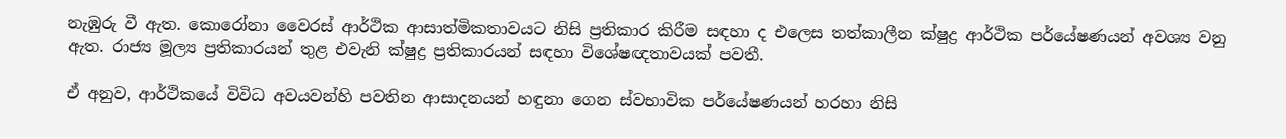නැඹුරු වී ඇත. කොරෝනා වෛරස් ආර්ථික ආසාත්මිකතාවයට නිසි ප්‍රතිකාර කිරීම සඳහා ද එලෙස තත්කාලීන ක්ෂුද්‍ර ආර්ථික පර්යේෂණයන් අවශ්‍ය වනු ඇත. රාජ්‍ය මූල්‍ය ප්‍රතිකාරයන් තුළ එවැනි ක්ෂුද්‍ර ප්‍රතිකාරයන් සඳහා විශේෂඥතාවයක් පවතී.

ඒ අනුව, ආර්ථිකයේ විවිධ අවයවන්හි පවතින ආසාදනයන් හඳුනා ගෙන ස්වභාවික පර්යේෂණයන් හරහා නිසි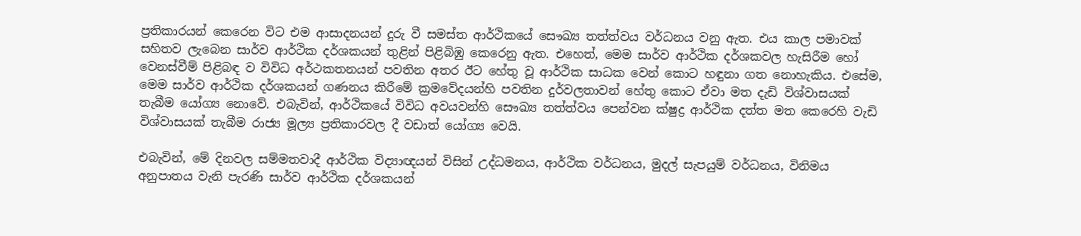ප්‍රතිකාරයන් කෙරෙන විට එම ආසාදනයන් දුරු වී සමස්ත ආර්ථිකයේ සෞඛ්‍ය තත්ත්වය වර්ධනය වනු ඇත. එය කාල පමාවක් සහිතව ලැබෙන සාර්ව ආර්ථික දර්ශකයන් තුළින් පිළිබිඹු කෙරෙනු ඇත. එහෙත්, මෙම සාර්ව ආර්ථික දර්ශකවල හැසිරීම හෝ වෙනස්වීම් පිළිබඳ ව විවිධ අර්ථකතනයන් පවතින අතර ඊට හේතු වූ ආර්ථික සාධක වෙන් කොට හඳුනා ගත නොහැකිය. එසේම, මෙම සාර්ව ආර්ථික දර්ශකයන් ගණනය කිරීමේ ක්‍රමවේදයන්හි පවතින දුර්වලතාවන් හේතු කොට ඒවා මත දැඩි විශ්වාසයක් තැබීම යෝග්‍ය නොවේ. එබැවින්, ආර්ථිකයේ විවිධ අවයවන්හි සෞඛ්‍ය තත්ත්වය පෙන්වන ක්ෂුද්‍ර ආර්ථික දත්ත මත කෙරෙහි වැඩි විශ්වාසයක් තැබීම රාජ්‍ය මූල්‍ය ප්‍රතිකාරවල දී වඩාත් යෝග්‍ය වෙයි.

එබැවින්, මේ දිනවල සම්මතවාදී ආර්ථික විද්‍යාඥයන් විසින් උද්ධමනය, ආර්ථික වර්ධනය, මුදල් සැපයුම් වර්ධනය, විනිමය අනුපාතය වැනි පැරණි සාර්ව ආර්ථික දර්ශකයන්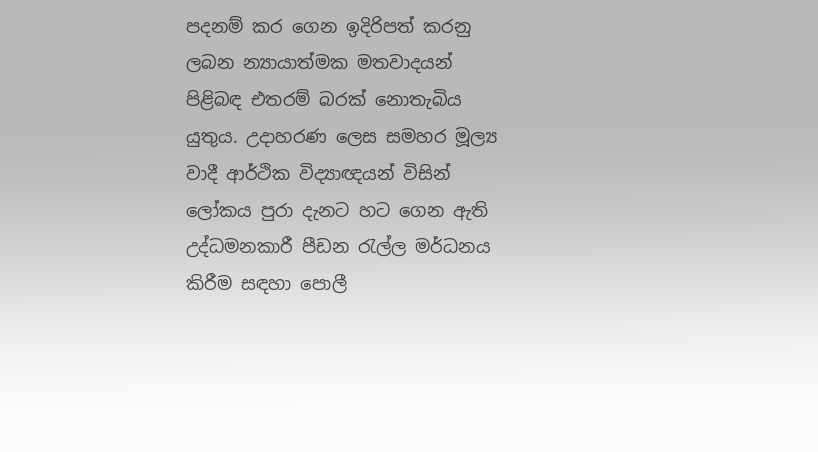පදනම් කර ගෙන ඉදිරිපත් කරනු ලබන න්‍යායාත්මක මතවාදයන් පිළිබඳ එතරම් බරක් නොතැබිය යුතුය. උදාහරණ ලෙස සමහර මූල්‍ය වාදී ආර්ථික විද්‍යාඥයන් විසින් ලෝකය පුරා දැනට හට ගෙන ඇති උද්ධමනකාරී පීඩන රැල්ල මර්ධනය කිරීම සඳහා පොලී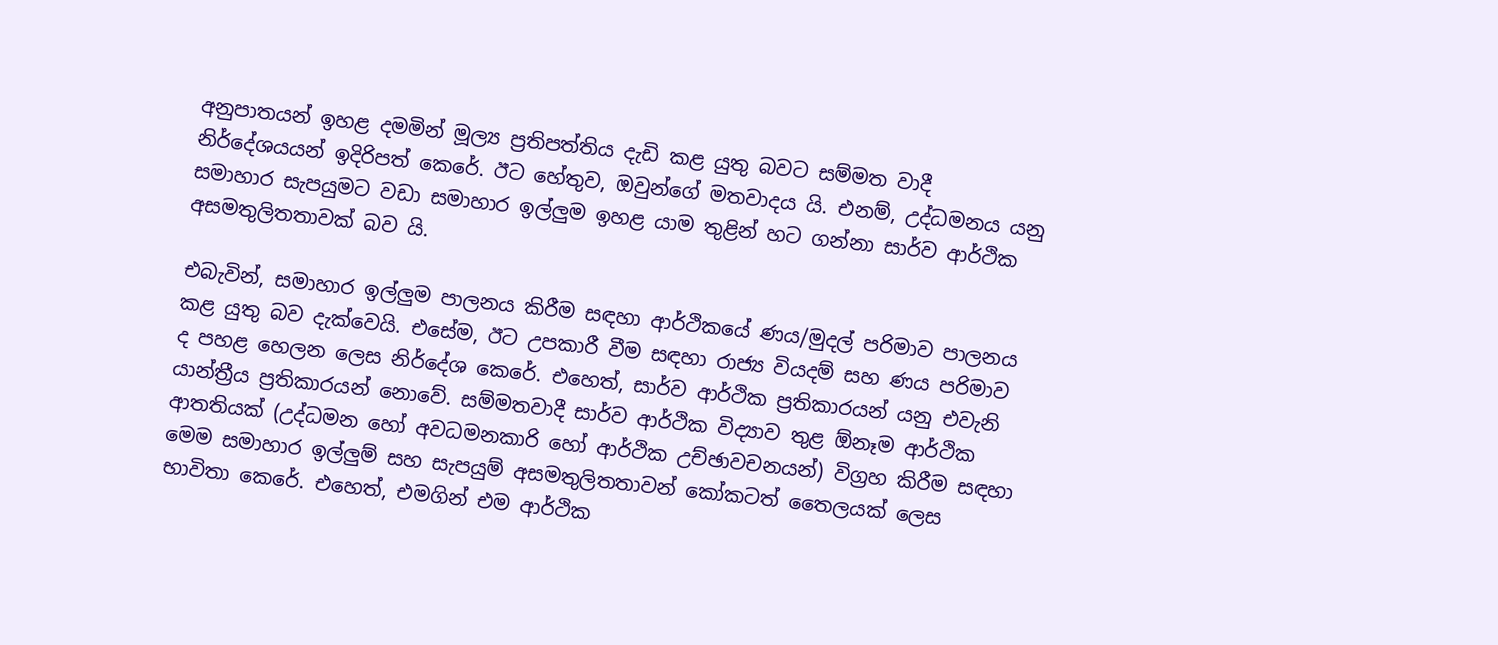අනුපාතයන් ඉහළ දමමින් මූල්‍ය ප්‍රතිපත්තිය දැඩි කළ යුතු බවට සම්මත වාදී නිර්දේශයයන් ඉදිරිපත් කෙරේ. ඊට හේතුව, ඔවුන්ගේ මතවාදය යි. එනම්, උද්ධමනය යනු සමාහාර සැපයුමට වඩා සමාහාර ඉල්ලුම ඉහළ යාම තුළින් හට ගන්නා සාර්ව ආර්ථික අසමතුලිතතාවක් බව යි.

එබැවින්, සමාහාර ඉල්ලුම පාලනය කිරීම සඳහා ආර්ථිකයේ ණය/මුදල් පරිමාව පාලනය කළ යුතු බව දැක්වෙයි. එසේම, ඊට උපකාරී වීම සඳහා රාජ්‍ය වියදම් සහ ණය පරිමාව ද පහළ හෙලන ලෙස නිර්දේශ කෙරේ. එහෙත්, සාර්ව ආර්ථික ප්‍රතිකාරයන් යනු එවැනි යාන්ත්‍රීය ප්‍රතිකාරයන් නොවේ. සම්මතවාදී සාර්ව ආර්ථික විද්‍යාව තුළ ඕනෑම ආර්ථික ආතතියක් (උද්ධමන හෝ අවධමනකාරි හෝ ආර්ථික උච්ඡාවචනයන්) විග්‍රහ කිරීම සඳහා මෙම සමාහාර ඉල්ලුම් සහ සැපයුම් අසමතුලිතතාවන් කෝකටත් තෛලයක් ලෙස භාවිතා කෙරේ. එහෙත්, එමගින් එම ආර්ථික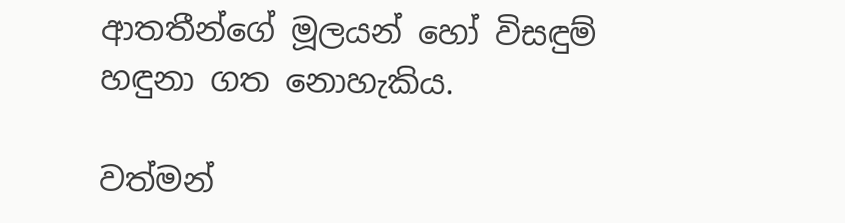ආතතීන්ගේ මූලයන් හෝ විසඳුම් හඳුනා ගත නොහැකිය.

වත්මන්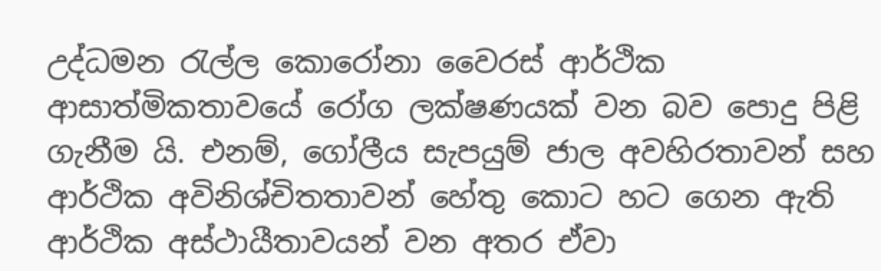උද්ධමන රැල්ල කොරෝනා වෛරස් ආර්ථික ආසාත්මිකතාවයේ රෝග ලක්ෂණයක් වන බව පොදු පිළි ගැනීම යි. එනම්, ගෝලීය සැපයුම් ජාල අවහිරතාවන් සහ ආර්ථික අවිනිශ්චිතතාවන් හේතු කොට හට ගෙන ඇති ආර්ථික අස්ථායීතාවයන් වන අතර ඒවා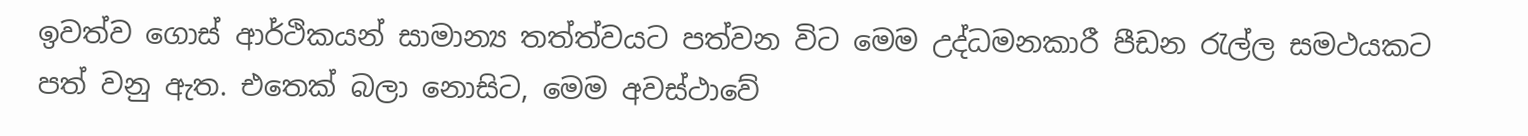ඉවත්ව ගොස් ආර්ථිකයන් සාමාන්‍ය තත්ත්වයට පත්වන විට මෙම උද්ධමනකාරී පීඩන රැල්ල සමථයකට පත් වනු ඇත. එතෙක් බලා නොසිට, මෙම අවස්ථාවේ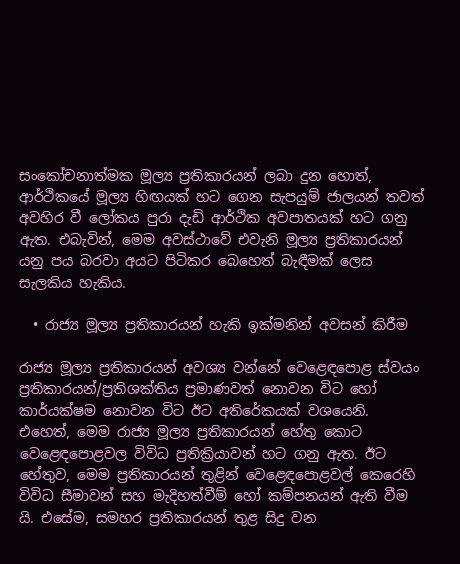සංකෝචනාත්මක මූල්‍ය ප්‍රතිකාරයන් ලබා දුන හොත්, ආර්ථිකයේ මූල්‍ය හිඟයක් හට ගෙන සැපයුම් ජාලයන් තවත් අවහිර වී ලෝකය පුරා දැඩි ආර්ථික අවපාතයක් හට ගනු ඇත. එබැවින්, මෙම අවස්ථාවේ එවැනි මූල්‍ය ප්‍රතිකාරයන් යනු පය බරවා අයට පිටිකර බෙහෙත් බැඳීමක් ලෙස සැලකිය හැකිය.

  • රාජ්‍ය මූල්‍ය ප්‍රතිකාරයන් හැකි ඉක්මනින් අවසන් කිරීම

රාජ්‍ය මූල්‍ය ප්‍රතිකාරයන් අවශ්‍ය වන්නේ වෙළෙඳපොළ ස්වයං ප්‍රතිකාරයන්/ප්‍රතිශක්තිය ප්‍රමාණවත් නොවන විට හෝ කාර්යක්ෂම නොවන විට ඊට අතිරේකයක් වශයෙනි. එහෙත්, මෙම රාජ්‍ය මූල්‍ය ප්‍රතිකාරයන් හේතු කොට වෙළෙඳපොළවල විවිධ ප්‍රතික්‍රියාවන් හට ගනු ඇත. ඊට හේතුව, මෙම ප්‍රතිකාරයන් තුළින් වෙළෙඳපොළවල් කෙරෙහි විවිධ සීමාවන් සහ මැදිහත්වීම් හෝ කම්පනයන් ඇති වීම යි. එසේම, සමහර ප්‍රතිකාරයන් තුළ සිදු වන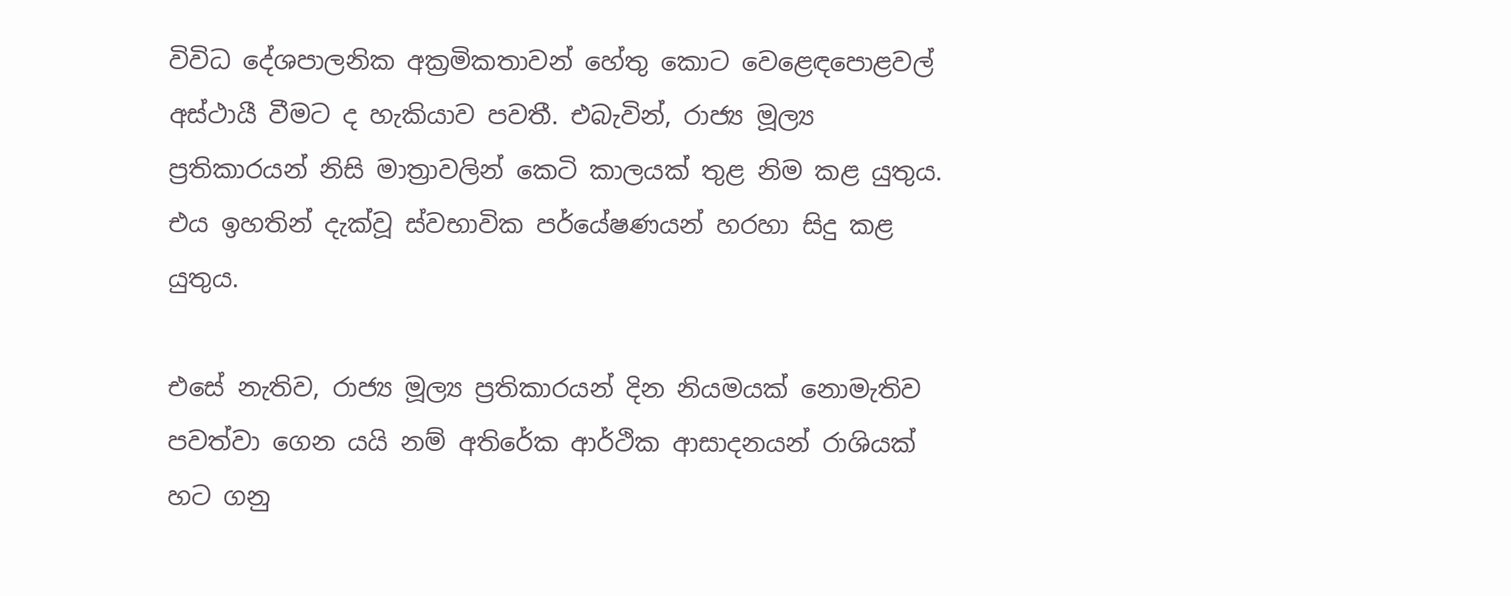විවිධ දේශපාලනික අක්‍රමිකතාවන් හේතු කොට වෙළෙඳපොළවල් අස්ථායී වීමට ද හැකියාව පවතී. එබැවින්, රාජ්‍ය මූල්‍ය ප්‍රතිකාරයන් නිසි මාත්‍රාවලින් කෙටි කාලයක් තුළ නිම කළ යුතුය. එය ඉහතින් දැක්වූ ස්වභාවික පර්යේෂණයන් හරහා සිදු කළ යුතුය.

එසේ නැතිව, රාජ්‍ය මූල්‍ය ප්‍රතිකාරයන් දින නියමයක් නොමැතිව පවත්වා ගෙන යයි නම් අතිරේක ආර්ථික ආසාදනයන් රාශියක් හට ගනු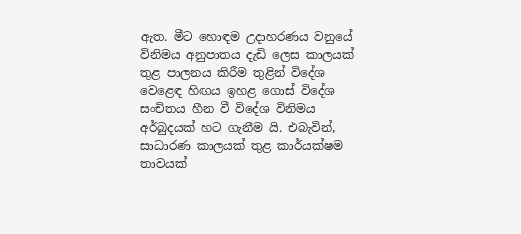ඇත. මීට හොඳම උදාහරණය වනුයේ විනිමය අනුපාතය දැඩි ලෙස කාලයක් තුළ පාලනය කිරීම තුළින් විදේශ වෙළෙඳ හිඟය ඉහළ ගොස් විදේශ සංචිතය හීන වී විදේශ විනිමය අර්බුදයක් හට ගැනීම යි. එබැවින්, සාධාරණ කාලයක් තුළ කාර්යක්ෂම තාවයක්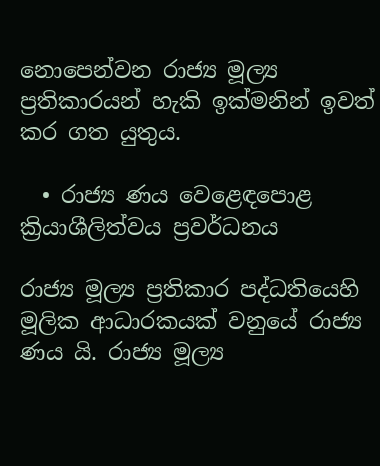නොපෙන්වන රාජ්‍ය මූල්‍ය ප්‍රතිකාරයන් හැකි ඉක්මනින් ඉවත් කර ගත යුතුය.

  • රාජ්‍ය ණය වෙළෙඳපොළ ක්‍රියාශීලිත්වය ප්‍රවර්ධනය

රාජ්‍ය මූල්‍ය ප්‍රතිකාර පද්ධතියෙහි මූලික ආධාරකයක් වනුයේ රාජ්‍ය ණය යි. රාජ්‍ය මූල්‍ය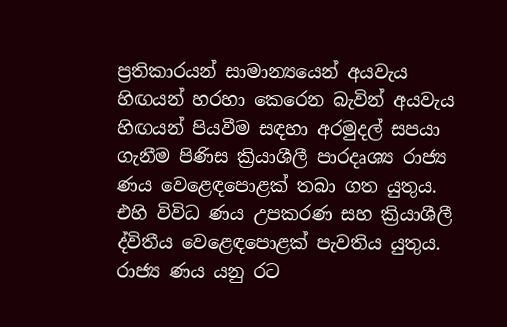ප්‍රතිකාරයන් සාමාන්‍යයෙන් අයවැය හිඟයන් හරහා කෙරෙන බැවින් අයවැය හිඟයන් පියවීම සඳහා අරමුදල් සපයා ගැනීම පිණිස ක්‍රියාශීලී පාරදෘශ්‍ය රාජ්‍ය ණය වෙළෙඳපොළක් තබා ගත යුතුය. එහි විවිධ ණය උපකරණ සහ ක්‍රියාශීලී ද්විතීය වෙළෙඳපොළක් පැවතිය යුතුය. රාජ්‍ය ණය යනු රට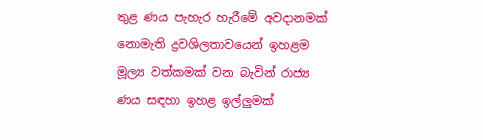තුළ ණය පැහැර හැරීමේ අවදානමක් නොමැති ද්‍රවශිලතාවයෙන් ඉහළම මූල්‍ය වත්කමක් වන බැවින් රාජ්‍ය ණය සඳහා ඉහළ ඉල්ලුමක්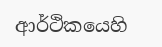ආර්ථිකයෙහි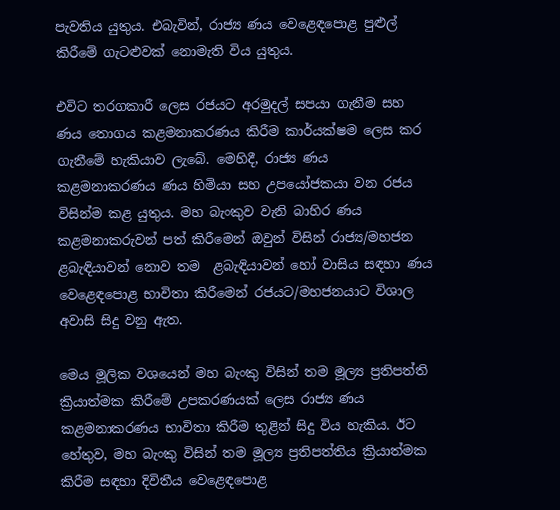පැවතිය යුතුය. එබැවින්, රාජ්‍ය ණය වෙළෙඳපොළ පුළුල් කිරීමේ ගැටළුවක් නොමැති විය යුතුය.

එවිට තරගකාරී ලෙස රජයට අරමුදල් සපයා ගැනීම සහ ණය තොගය කළමනාකරණය කිරීම කාර්යක්ෂම ලෙස කර ගැනීමේ හැකියාව ලැබේ. මෙහිදී, රාජ්‍ය ණය කළමනාකරණය ණය හිමියා සහ උපයෝජකයා වන රජය විසින්ම කළ යුතුය. මහ බැංකුව වැනි බාහිර ණය කළමනාකරුවන් පත් කිරීමෙන් ඔවුන් විසින් රාජ්‍ය/මහජන ළබැඳියාවන් නොව තම  ළබැඳියාවන් හෝ වාසිය සඳහා ණය වෙළෙඳපොළ භාවිතා කිරීමෙන් රජයට/මහජනයාට විශාල අවාසි සිදු වනු ඇත.

මෙය මූලික වශයෙන් මහ බැංකු විසින් තම මූල්‍ය ප්‍රතිපත්ති ක්‍රියාත්මක කිරීමේ උපකරණයක් ලෙස රාජ්‍ය ණය කළමනාකරණය භාවිතා කිරීම තුළින් සිදු විය හැකිය. ඊට හේතුව, මහ බැංකු විසින් තම මූල්‍ය ප්‍රතිපත්තිය ක්‍රියාත්මක කිරීම සඳහා දිවිතීය වෙළෙඳපොළ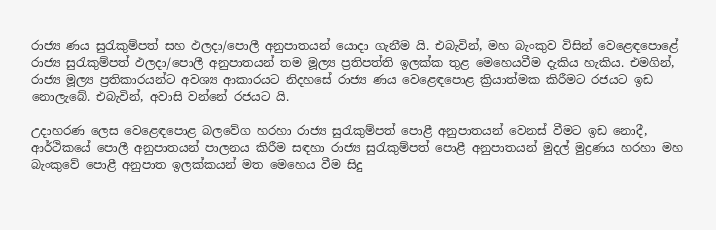රාජ්‍ය ණය සුරැකුම්පත් සහ ඵලදා/පොලී අනුපාතයන් යොදා ගැනීම යි. එබැවින්, මහ බැංකුව විසින් වෙළෙඳපොළේ රාජ්‍ය සුරැකුම්පත් ඵලදා/පොලී අනුපාතයන් තම මූල්‍ය ප්‍රතිපත්ති ඉලක්ක තුළ මෙහෙයවීම දැකිය හැකිය. එමගින්, රාජ්‍ය මූල්‍ය ප්‍රතිකාරයන්ට අවශ්‍ය ආකාරයට නිදහසේ රාජ්‍ය ණය වෙළෙඳපොළ ක්‍රියාත්මක කිරීමට රජයට ඉඩ නොලැබේ. එබැවින්, අවාසි වන්නේ රජයට යි.

උදාහරණ ලෙස වෙළෙඳපොළ බලවේග හරහා රාජ්‍ය සුරැකුම්පත් පොළී අනුපාතයන් වෙනස් වීමට ඉඩ නොදී, ආර්ථිකයේ පොලී අනුපාතයන් පාලනය කිරීම සඳහා රාජ්‍ය සුරැකුම්පත් පොළී අනුපාතයන් මුදල් මුද්‍රණය හරහා මහ බැංකුවේ පොළී අනුපාත ඉලක්කයන් මත මෙහෙය වීම සිදු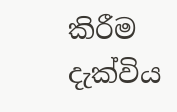කිරීම දැක්විය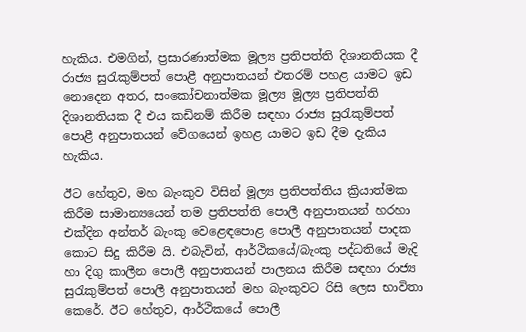හැකිය. එමගින්, ප්‍රසාරණාත්මක මූල්‍ය ප්‍රතිපත්ති දිශානතියක දී රාජ්‍ය සුරැකුම්පත් පොළී අනුපාතයන් එතරම් පහළ යාමට ඉඩ නොදෙන අතර, සංකෝචනාත්මක මූල්‍ය මූල්‍ය ප්‍රතිපත්ති දිශානතියක දී එය කඩිනම් කිරීම සඳහා රාජ්‍ය සුරැකුම්පත් පොළී අනුපාතයන් වේගයෙන් ඉහළ යාමට ඉඩ දීම දැකිය හැකිය.

ඊට හේතුව, මහ බැංකුව විසින් මූල්‍ය ප්‍රතිපත්තිය ක්‍රියාත්මක කිරීම සාමාන්‍යයෙන් තම ප්‍රතිපත්ති පොලී අනුපාතයන් හරහා එක්දින අන්තර් බැංකු වෙළෙඳපොළ පොලී අනුපාතයන් පාදක කොට සිදු කිරීම යි. එබැවින්, ආර්ථිකයේ/බැංකු පද්ධතියේ මැදි හා දිගු කාලීන පොලී අනුපාතයන් පාලනය කිරීම සඳහා රාජ්‍ය සුරැකුම්පත් පොලී අනුපාතයන් මහ බැංකුවට රිසි ලෙස භාවිතා කෙරේ. ඊට හේතුව, ආර්ථිකයේ පොලී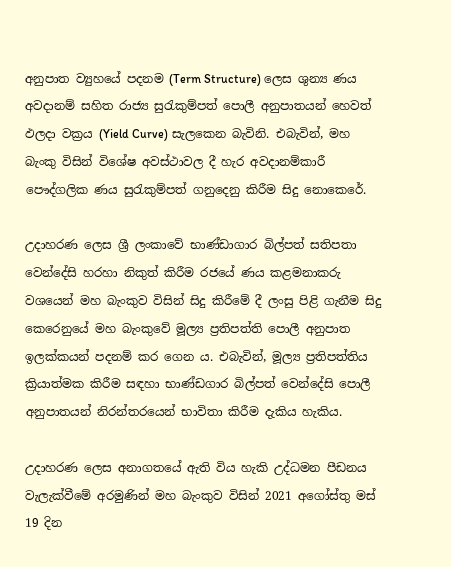අනුපාත ව්‍යුහයේ පදනම (Term Structure) ලෙස ශුන්‍ය ණය අවදානම් සහිත රාජ්‍ය සුරැකුම්පත් පොලී අනුපාතයන් හෙවත් ඵලදා වක්‍රය (Yield Curve) සැලකෙන බැවිනි. එබැවින්, මහ බැංකු විසින් විශේෂ අවස්ථාවල දී හැර අවදානම්කාරී පෞද්ගලික ණය සුරැකුම්පත් ගනුදෙනු කිරීම සිදු නොකෙරේ.

උදාහරණ ලෙස ශ්‍රී ලංකාවේ භාණ්ඩාගාර බිල්පත් සතිපතා වෙන්දේසි හරහා නිකුත් කිරීම රජයේ ණය කළමනාකරු වශයෙන් මහ බැංකුව විසින් සිදු කිරීමේ දී ලංසු පිළි ගැනීම සිදු කෙරෙනුයේ මහ බැංකුවේ මූල්‍ය ප්‍රතිපත්ති පොලී අනුපාත ඉලක්කයන් පදනම් කර ගෙන ය. එබැවින්, මූල්‍ය ප්‍රතිපත්තිය ක්‍රියාත්මක කිරීම සඳහා භාණ්ඩගාර බිල්පත් වෙන්දේසි පොලී අනුපාතයන් නිරන්තරයෙන් භාවිතා කිරීම දැකිය හැකිය.

උදාහරණ ලෙස අනාගතයේ ඇති විය හැකි උද්ධමන පීඩනය වැලැක්වීමේ අරමුණින් මහ බැංකුව විසින් 2021 අගෝස්තු මස් 19 දින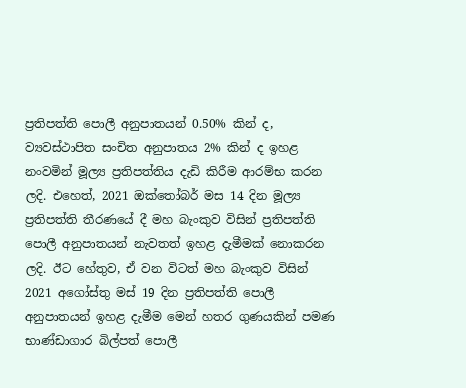ප්‍රතිපත්ති පොලී අනුපාතයන් 0.50% කින් ද, ව්‍යවස්ථාපිත සංචිත අනුපාතය 2% කින් ද ඉහළ නංවමින් මූල්‍ය ප්‍රතිපත්තිය දැඩි කිරීම ආරම්භ කරන ලදි. එහෙත්, 2021 ඔක්තෝබර් මස 14 දින මූල්‍ය ප්‍රතිපත්ති තීරණයේ දී මහ බැංකුව විසින් ප්‍රතිපත්ති පොලී අනුපාතයන් නැවතත් ඉහළ දැමීමක් නොකරන ලදි. ඊට හේතුව, ඒ වන විටත් මහ බැංකුව විසින් 2021 අගෝස්තු මස් 19 දින ප්‍රතිපත්ති පොලී අනුපාතයන් ඉහළ දැමීම මෙන් හතර ගුණයකින් පමණ භාණ්ඩාගාර බිල්පත් පොලී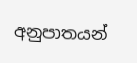අනුපාතයන්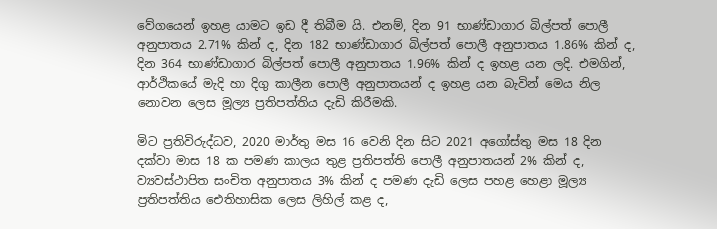වේගයෙන් ඉහළ යාමට ඉඩ දී තිබීම යි. එනම්, දින 91 භාණ්ඩාගාර බිල්පත් පොලී අනුපාතය 2.71% කින් ද, දින 182 භාණ්ඩාගාර බිල්පත් පොලී අනුපාතය 1.86% කින් ද, දින 364 භාණ්ඩාගාර බිල්පත් පොලී අනුපාතය 1.96% කින් ද ඉහළ යන ලදි. එමගින්, ආර්ථිකයේ මැදි හා දිගු කාලීන පොලී අනුපාතයන් ද ඉහළ යන බැවින් මෙය නිල නොවන ලෙස මූල්‍ය ප්‍රතිපත්තිය දැඩි කිරීමකි.

මිට ප්‍රතිවිරුද්ධව, 2020 මාර්තු මස 16 වෙනි දින සිට 2021 අගෝස්තු මස 18 දින දක්වා මාස 18 ක පමණ කාලය තුළ ප්‍රතිපත්ති පොලී අනුපාතයන් 2% කින් ද, ව්‍යවස්ථාපිත සංචිත අනුපාතය 3% කින් ද පමණ දැඩි ලෙස පහළ හෙළා මූල්‍ය ප්‍රතිපත්තිය ඓතිහාසික ලෙස ලිහිල් කළ ද,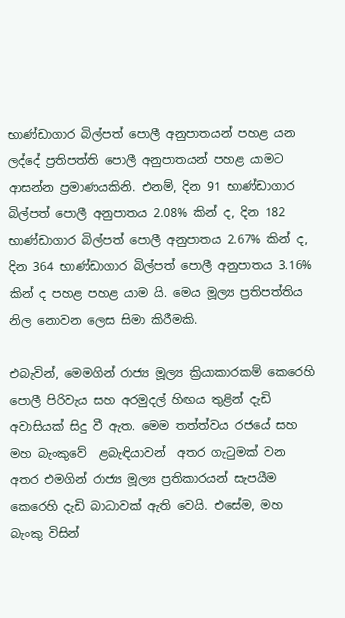භාණ්ඩාගාර බිල්පත් පොලී අනුපාතයන් පහළ යන ලද්දේ ප්‍රතිපත්ති පොලී අනුපාතයන් පහළ යාමට ආසන්න ප්‍රමාණයකිනි. එනම්, දින 91 භාණ්ඩාගාර බිල්පත් පොලී අනුපාතය 2.08% කින් ද, දින 182 භාණ්ඩාගාර බිල්පත් පොලී අනුපාතය 2.67% කින් ද, දින 364 භාණ්ඩාගාර බිල්පත් පොලී අනුපාතය 3.16% කින් ද පහළ පහළ යාම යි. මෙය මූල්‍ය ප්‍රතිපත්තිය නිල නොවන ලෙස සිමා කිරීමකි.

එබැවින්, මෙමගින් රාජ්‍ය මූල්‍ය ක්‍රියාකාරකම් කෙරෙහි පොලී පිරිවැය සහ අරමුදල් හිඟය තුළින් දැඩි අවාසියක් සිදු වී ඇත. මෙම තත්ත්වය රජයේ සහ මහ බැංකුවේ  ළබැඳියාවන්  අතර ගැටුමක් වන අතර එමගින් රාජ්‍ය මූල්‍ය ප්‍රතිකාරයන් සැපයීම කෙරෙහි දැඩි බාධාවක් ඇති වෙයි. එසේම, මහ බැංකු විසින්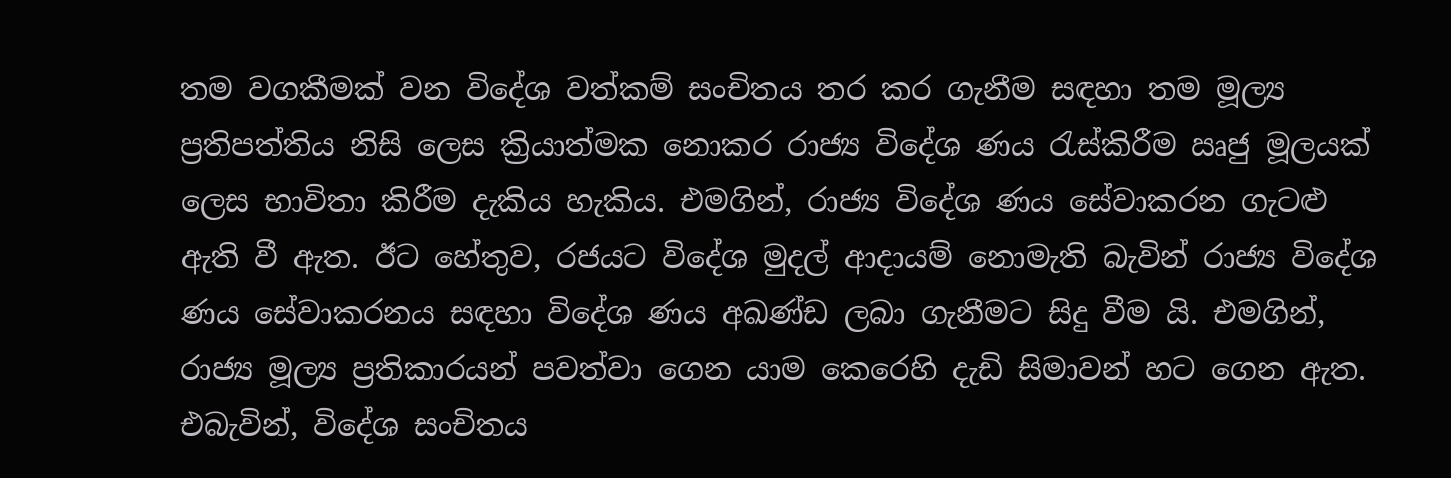තම වගකීමක් වන විදේශ වත්කම් සංචිතය තර කර ගැනීම සඳහා තම මූල්‍ය ප්‍රතිපත්තිය නිසි ලෙස ක්‍රියාත්මක නොකර රාජ්‍ය විදේශ ණය රැස්කිරීම ඍජු මූලයක් ලෙස භාවිතා කිරීම දැකිය හැකිය. එමගින්, රාජ්‍ය විදේශ ණය සේවාකරන ගැටළු ඇති වී ඇත. ඊට හේතුව, රජයට විදේශ මුදල් ආදායම් නොමැති බැවින් රාජ්‍ය විදේශ ණය සේවාකරනය සඳහා විදේශ ණය අඛණ්ඩ ලබා ගැනීමට සිදු වීම යි. එමගින්, රාජ්‍ය මූල්‍ය ප්‍රතිකාරයන් පවත්වා ගෙන යාම කෙරෙහි දැඩි සිමාවන් හට ගෙන ඇත. එබැවින්, විදේශ සංචිතය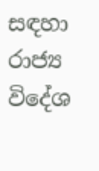සඳහා රාජ්‍ය විදේශ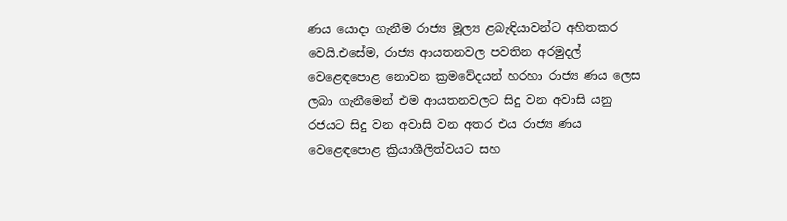ණය යොදා ගැනීම රාජ්‍ය මූල්‍ය ළබැඳියාවන්ට අහිතකර වෙයි.එසේම, රාජ්‍ය ආයතනවල පවතින අරමුදල් වෙළෙඳපොළ නොවන ක්‍රමවේදයන් හරහා රාජ්‍ය ණය ලෙස ලබා ගැනීමෙන් එම ආයතනවලට සිදු වන අවාසි යනු රජයට සිදු වන අවාසි වන අතර එය රාජ්‍ය ණය වෙළෙඳපොළ ක්‍රියාශීලිත්වයට සහ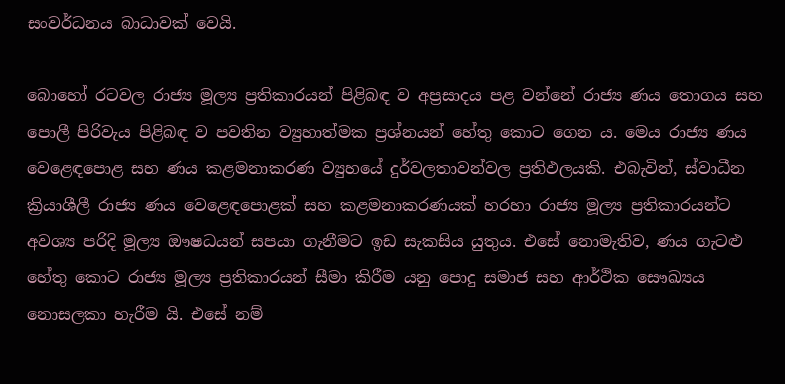සංවර්ධනය බාධාවක් වෙයි.

බොහෝ රටවල රාජ්‍ය මූල්‍ය ප්‍රතිකාරයන් පිළිබඳ ව අප්‍රසාදය පළ වන්නේ රාජ්‍ය ණය තොගය සහ පොලී පිරිවැය පිළිබඳ ව පවතින ව්‍යුහාත්මක ප්‍රශ්නයන් හේතු කොට ගෙන ය. මෙය රාජ්‍ය ණය වෙළෙඳපොළ සහ ණය කළමනාකරණ ව්‍යුහයේ දුර්වලතාවන්වල ප්‍රතිඵලයකි. එබැවින්, ස්වාධීන ක්‍රියාශීලී රාජ්‍ය ණය වෙළෙඳපොළක් සහ කළමනාකරණයක් හරහා රාජ්‍ය මූල්‍ය ප්‍රතිකාරයන්ට අවශ්‍ය පරිදි මූල්‍ය ඖෂධයන් සපයා ගැනීමට ඉඩ සැකසිය යුතුය. එසේ නොමැතිව, ණය ගැටළු හේතු කොට රාජ්‍ය මූල්‍ය ප්‍රතිකාරයන් සීමා කිරීම යනු පොදු සමාජ සහ ආර්ථික සෞඛ්‍යය නොසලකා හැරීම යි. එසේ නම්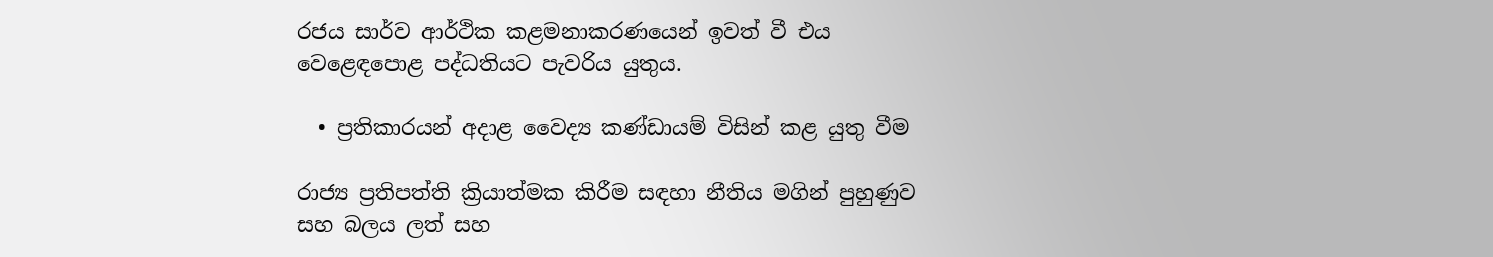රජය සාර්ව ආර්ථික කළමනාකරණයෙන් ඉවත් වී එය වෙළෙඳපොළ පද්ධතියට පැවරිය යුතුය.

  • ප්‍රතිකාරයන් අදාළ වෛද්‍ය කණ්ඩායම් විසින් කළ යුතු වීම

රාජ්‍ය ප්‍රතිපත්ති ක්‍රියාත්මක කිරීම සඳහා නීතිය මගින් පුහුණුව සහ බලය ලත් සහ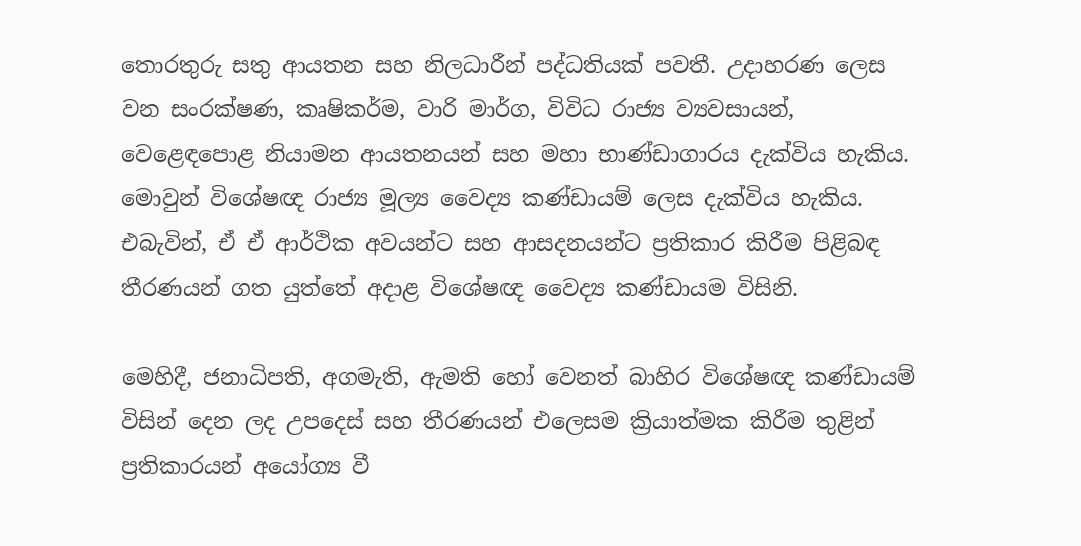තොරතුරු සතු ආයතන සහ නිලධාරීන් පද්ධතියක් පවතී. උදාහරණ ලෙස වන සංරක්ෂණ, කෘෂිකර්ම, වාරි මාර්ග, විවිධ රාජ්‍ය ව්‍යවසායන්, වෙළෙඳපොළ නියාමන ආයතනයන් සහ මහා භාණ්ඩාගාරය දැක්විය හැකිය. මොවුන් විශේෂඥ රාජ්‍ය මූල්‍ය වෛද්‍ය කණ්ඩායම් ලෙස දැක්විය හැකිය. එබැවින්, ඒ ඒ ආර්ථික අවයන්ට සහ ආසදනයන්ට ප්‍රතිකාර කිරීම පිළිබඳ තීරණයන් ගත යුත්තේ අදාළ විශේෂඥ වෛද්‍ය කණ්ඩායම විසිනි.

මෙහිදී, ජනාධිපති, අගමැති, ඇමති හෝ වෙනත් බාහිර විශේෂඥ කණ්ඩායම් විසින් දෙන ලද උපදෙස් සහ තීරණයන් එලෙසම ක්‍රියාත්මක කිරීම තුළින් ප්‍රතිකාරයන් අයෝග්‍ය වී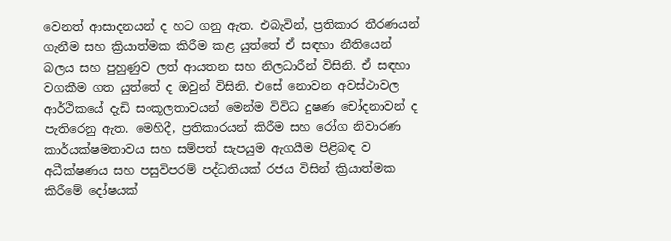වෙනත් ආසාදනයන් ද හට ගනු ඇත. එබැවින්, ප්‍රතිකාර තීරණයන් ගැනීම සහ ක්‍රියාත්මක කිරීම කළ යුත්තේ ඒ සඳහා නීතියෙන් බලය සහ පුහුණුව ලත් ආයතන සහ නිලධාරීන් විසිනි. ඒ සඳහා වගකීම ගත යුත්තේ ද ඔවුන් විසිනි. එසේ නොවන අවස්ථාවල ආර්ථිකයේ දැඩි සංකූලතාවයන් මෙන්ම විවිධ දුෂණ චෝදනාවන් ද පැතිරෙනු ඇත. මෙහිදී, ප්‍රතිකාරයන් කිරීම සහ රෝග නිවාරණ කාර්යක්ෂමතාවය සහ සම්පත් සැපයුම ඇගයීම පිළිබඳ ව අධීක්ෂණය සහ පසුවිපරම් පද්ධතියක් රජය විසින් ක්‍රියාත්මක කිරීමේ දෝෂයක්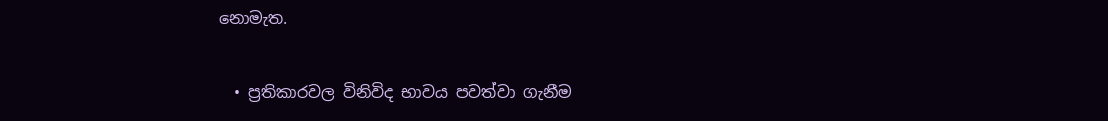නොමැත.

  • ප්‍රතිකාරවල විනිවිද භාවය පවත්වා ගැනීම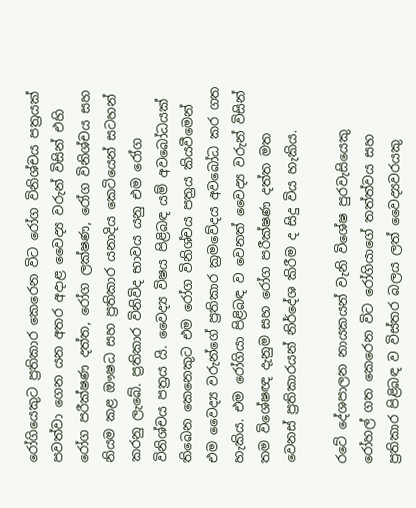රෝගියෙකුට ප්‍රතිකාර කෙරෙන විට රෝග විනිශ්චය පත්‍රයක් පවත්වා ගෙන යන අතර අදාළ වෛද්‍ය වරුන් විසින් එහි රෝග පරීක්ෂණ දත්ත, රෝග ලක්ෂණ, රෝග විනිශ්චය සහ නියම කළ ඖෂධ සහ ප්‍රතිකාර යනාදිය කෙටියෙන් සටහන් කරනු ලැබේ. ප්‍රතිකාර විනිවිද භාවය යනු එම රෝග විනිශ්චය පත්‍රය යි. වෛද්‍ය විෂය පිළිබඳ යම් අවබෝධයක් තිබෙන කෙනෙකුට එම රෝග විනිශ්චය පත්‍රය කියවීමෙන් එම වෛද්‍ය වරුන්ගේ ප්‍රතිකාර ක්‍රමවේදය අවබෝධ කර ගත හැකිය. එම රෝගියා පිළිබඳ ව වෙනත් වෛද්‍ය වරුන් විසින් තම විශේෂඥ දැනුම සහ රෝග පරීක්ෂණ දත්ත මත වෙනස් ප්‍රතිකාරයන් නිර්දේශ කිරීම ද සිදු විය හැකිය.

රටේ දේශපාලන නායකයන් වැනි විශේෂ පුරවැසියෙකු රෝහල් ගත කෙරෙන විට රෝගියාගේ තත්ත්වය සහ ප්‍රතිකාර පිළිබඳ ව විස්තර බලය ලත් වෛද්‍යවරයකු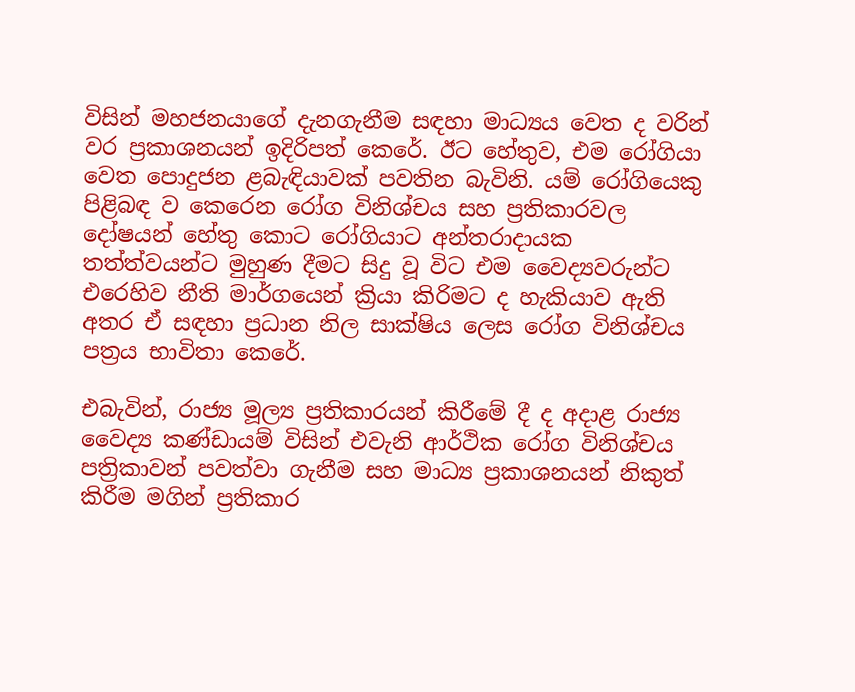විසින් මහජනයාගේ දැනගැනීම සඳහා මාධ්‍යය වෙත ද වරින් වර ප්‍රකාශනයන් ඉදිරිපත් කෙරේ. ඊට හේතුව, එම රෝගියා වෙත පොදුජන ළබැඳියාවක් පවතින බැවිනි. යම් රෝගියෙකු පිළිබඳ ව කෙරෙන රෝග විනිශ්චය සහ ප්‍රතිකාරවල දෝෂයන් හේතු කොට රෝගියාට අන්තරාදායක තත්ත්වයන්ට මුහුණ දීමට සිදු වූ විට එම වෛද්‍යවරුන්ට එරෙහිව නීති මාර්ගයෙන් ක්‍රියා කිරිමට ද හැකියාව ඇති අතර ඒ සඳහා ප්‍රධාන නිල සාක්ෂිය ලෙස රෝග විනිශ්චය පත්‍රය භාවිතා කෙරේ.

එබැවින්, රාජ්‍ය මූල්‍ය ප්‍රතිකාරයන් කිරීමේ දී ද අදාළ රාජ්‍ය වෛද්‍ය කණ්ඩායම් විසින් එවැනි ආර්ථික රෝග විනිශ්චය පත්‍රිකාවන් පවත්වා ගැනීම සහ මාධ්‍ය ප්‍රකාශනයන් නිකුත් කිරීම මගින් ප්‍රතිකාර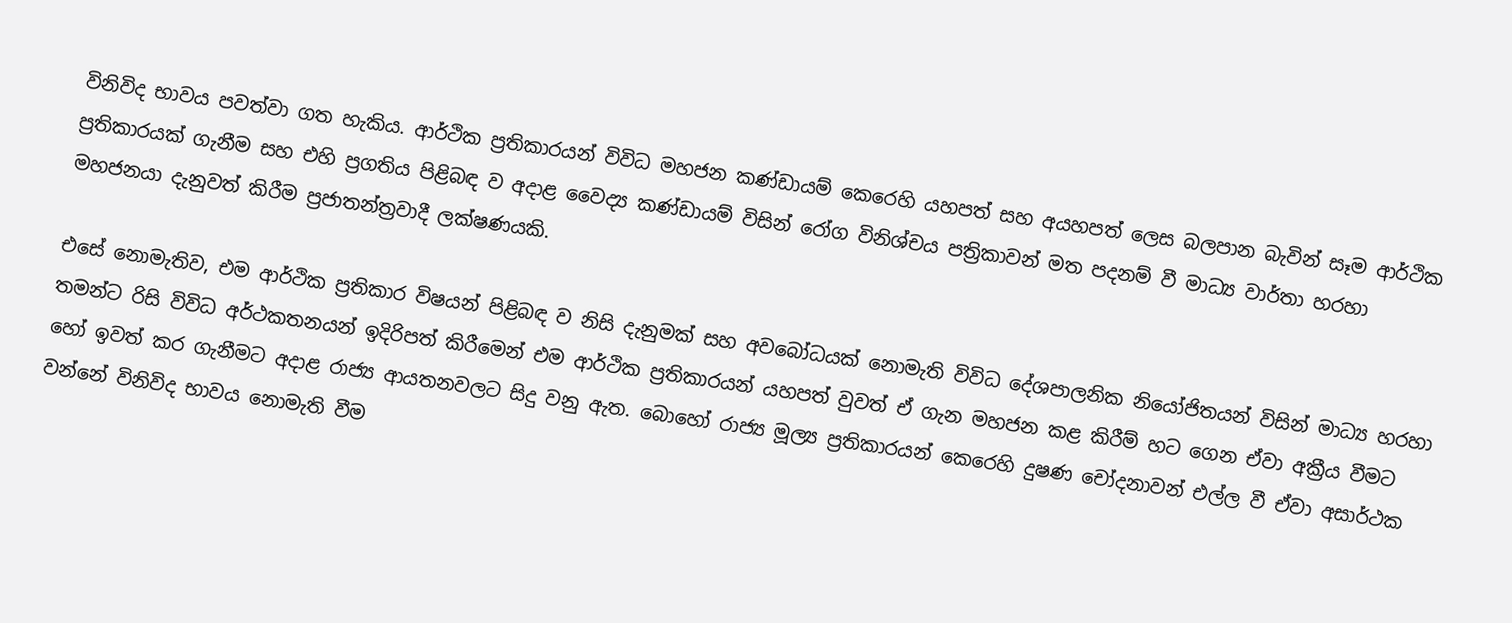විනිවිද භාවය පවත්වා ගත හැකිය. ආර්ථික ප්‍රතිකාරයන් විවිධ මහජන කණ්ඩායම් කෙරෙහි යහපත් සහ අයහපත් ලෙස බලපාන බැවින් සෑම ආර්ථික ප්‍රතිකාරයක් ගැනීම සහ එහි ප්‍රගතිය පිළිබඳ ව අදාළ වෛද්‍ය කණ්ඩායම් විසින් රෝග විනිශ්චය පත්‍රිකාවන් මත පදනම් වී මාධ්‍ය වාර්තා හරහා මහජනයා දැනුවත් කිරීම ප්‍රජාතන්ත්‍රවාදී ලක්ෂණයකි.

එසේ නොමැතිව, එම ආර්ථික ප්‍රතිකාර විෂයන් පිළිබඳ ව නිසි දැනුමක් සහ අවබෝධයක් නොමැති විවිධ දේශපාලනික නියෝජිතයන් විසින් මාධ්‍ය හරහා තමන්ට රිසි විවිධ අර්ථකතනයන් ඉදිරිපත් කිරීමෙන් එම ආර්ථික ප්‍රතිකාරයන් යහපත් වුවත් ඒ ගැන මහජන කළ කිරීම් හට ගෙන ඒවා අක්‍රීය වීමට හෝ ඉවත් කර ගැනීමට අදාළ රාජ්‍ය ආයතනවලට සිදු වනු ඇත. බොහෝ රාජ්‍ය මූල්‍ය ප්‍රතිකාරයන් කෙරෙහි දුෂණ චෝදනාවන් එල්ල වී ඒවා අසාර්ථක වන්නේ විනිවිද භාවය නොමැති වීම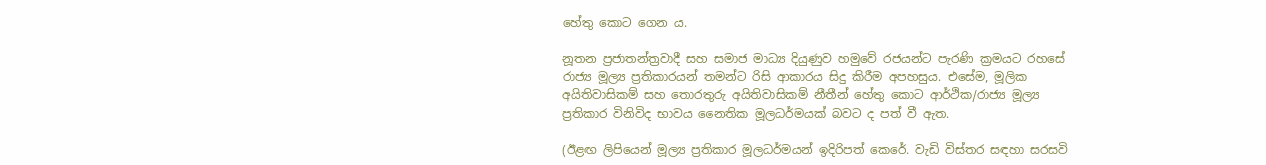හේතු කොට ගෙන ය.

නූතන ප්‍රජාතන්ත්‍රවාදී සහ සමාජ මාධ්‍ය දියුණුව හමුවේ රජයන්ට පැරණි ක්‍රමයට රහසේ රාජ්‍ය මූල්‍ය ප්‍රතිකාරයන් තමන්ට රිසි ආකාරය සිදු කිරීම අපහසුය. එසේම, මූලික අයිතිවාසිකම් සහ තොරතුරු අයිතිවාසිකම් නීතීන් හේතු කොට ආර්ථික/රාජ්‍ය මූල්‍ය ප්‍රතිකාර විනිවිද භාවය නෛතික මූලධර්මයක් බවට ද පත් වී ඇත.

(ඊළඟ ලිපියෙන් මූල්‍ය ප්‍රතිකාර මූලධර්මයන් ඉදිරිපත් කෙරේ. වැඩි විස්තර සඳහා සරසවි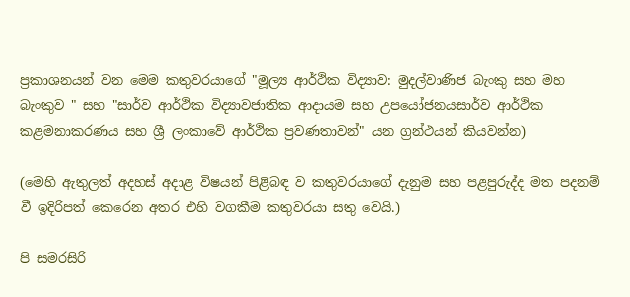ප්‍රකාශනයන් වන මෙම කතුවරයාගේ "මූල්‍ය ආර්ථික විද්‍යාව: මුදල්වාණිජ බැංකු සහ මහ බැංකුව " සහ "සාර්ව ආර්ථික විද්‍යාවජාතික ආදායම සහ උපයෝජනයසාර්ව ආර්ථික කළමනාකරණය සහ ශ්‍රී ලංකාවේ ආර්ථික ප්‍රවණතාවන්" යන ග්‍රන්ථයන් කියවන්න)

(මෙහි ඇතුලත් අදහස් අදාළ විෂයන් පිළිබඳ ව කතුවරයාගේ දැනුම සහ පළපුරුද්ද මත පදනම් වී ඉදිරිපත් කෙරෙන අතර එහි වගකීම කතුවරයා සතු වෙයි.)

පි සමරසිරි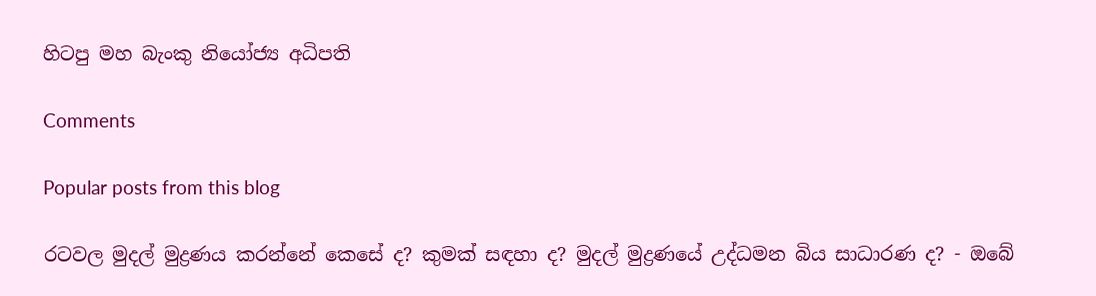හිටපු මහ බැංකු නියෝජ්‍ය අධිපති

Comments

Popular posts from this blog

රටවල මුදල් මුද්‍රණය කරන්නේ කෙසේ ද? කුමක් සඳහා ද? මුදල් මුද්‍රණයේ උද්ධමන බිය සාධාරණ ද? - ඔබේ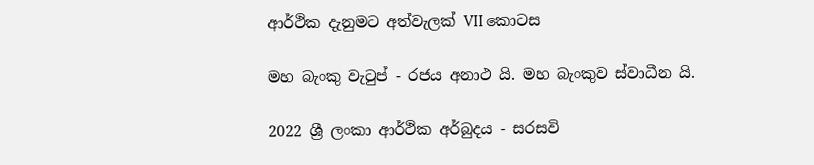ආර්ථික දැනුමට අත්වැලක් VII කොටස

මහ බැංකු වැටුප් - රජය අනාථ යි. මහ බැංකුව ස්වාධීන යි.

2022 ශ්‍රී ලංකා ආර්ථික අර්බුදය - සරසවි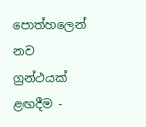පොත්හලෙන් නව ග්‍රන්ථයක් ළඟදීම -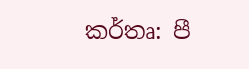කර්තෘ: පී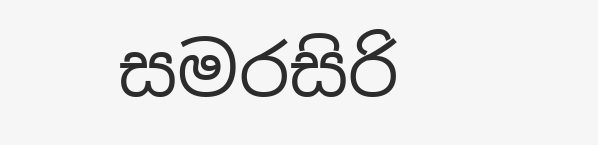සමරසිරි